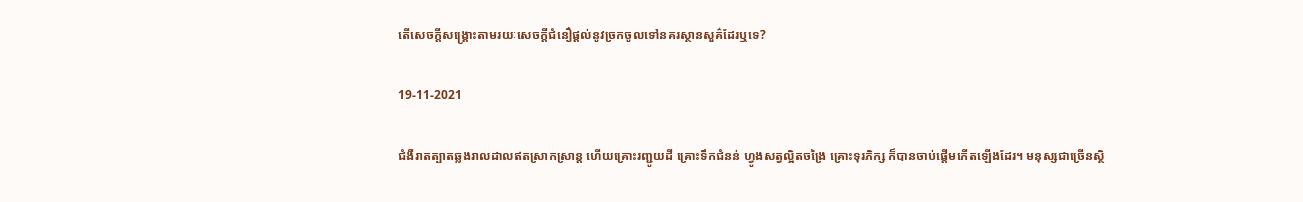តើសេចក្តីសង្គ្រោះតាមរយៈសេចក្ដីជំនឿផ្ដល់នូវច្រកចូលទៅនគរស្ថានសួគ៌ដែរឬទេ?

19-11-2021

ជំងឺរាតត្បាតឆ្លងរាលដាលឥតស្រាកស្រាន្ត ហើយគ្រោះរញ្ជូយដី គ្រោះទឹកជំនន់ ហ្វូងសត្វល្អិតចង្រៃ គ្រោះទុរភិក្ស ក៏បានចាប់ផ្តើមកើតឡើងដែរ។ មនុស្សជាច្រើនស្ថិ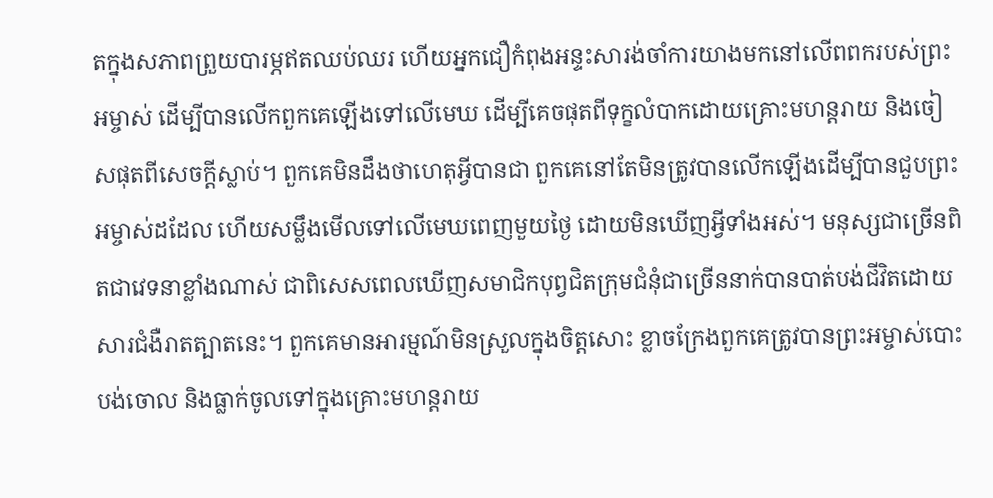តក្នុងសភាពព្រួយបារម្ភឥតឈប់ឈរ ហើយអ្នកជឿកំពុងអន្ទះសារង់ចាំការយាងមកនៅលើពពករបស់ព្រះអម្ចាស់ ដើម្បីបានលើកពួកគេឡើងទៅលើមេឃ ដើម្បីគេចផុតពីទុក្ខលំបាកដោយគ្រោះមហន្តរាយ និងចៀសផុតពីសេចក្តីស្លាប់។ ពួកគេមិនដឹងថាហេតុអ្វីបានជា ពួកគេនៅតែមិនត្រូវបានលើកឡើងដើម្បីបានជួបព្រះអម្ចាស់ដដែល ហើយសម្លឹងមើលទៅលើមេឃពេញមួយថ្ងៃ ដោយមិនឃើញអ្វីទាំងអស់។ មនុស្សជាច្រើនពិតជាវេទនាខ្លាំងណាស់ ជាពិសេសពេលឃើញសមាជិកបុព្វជិតក្រុមជំនុំជាច្រើននាក់បានបាត់បង់ជីវិតដោយសារជំងឺរាតត្បាតនេះ។ ពួកគេមានអារម្មណ៍មិនស្រួលក្នុងចិត្តសោះ ខ្លាចក្រែងពួកគេត្រូវបានព្រះអម្ចាស់បោះបង់ចោល និងធ្លាក់ចូលទៅក្នុងគ្រោះមហន្តរាយ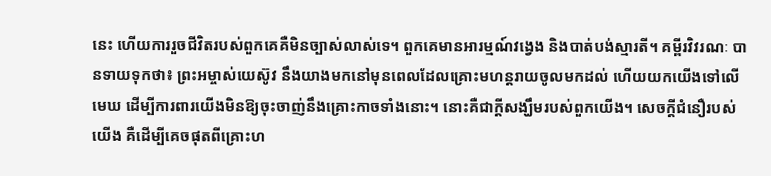នេះ ហើយការរួចជីវិតរបស់ពួកគេគឺមិនច្បាស់លាស់ទេ។ ពួកគេមានអារម្មណ៍វង្វេង និងបាត់បង់ស្មារតី។ គម្ពីរវិវរណៈ បានទាយទុកថា៖ ព្រះអម្ចាស់យេស៊ូវ នឹងយាងមកនៅមុនពេលដែលគ្រោះមហន្តរាយចូលមកដល់ ហើយយកយើងទៅលើមេឃ ដើម្បីការពារយើងមិនឱ្យចុះចាញ់នឹងគ្រោះកាចទាំងនោះ។ នោះគឺជាក្តីសង្ឃឹមរបស់ពួកយើង។ សេចក្ដីជំនឿរបស់យើង គឺដើម្បីគេចផុតពីគ្រោះហ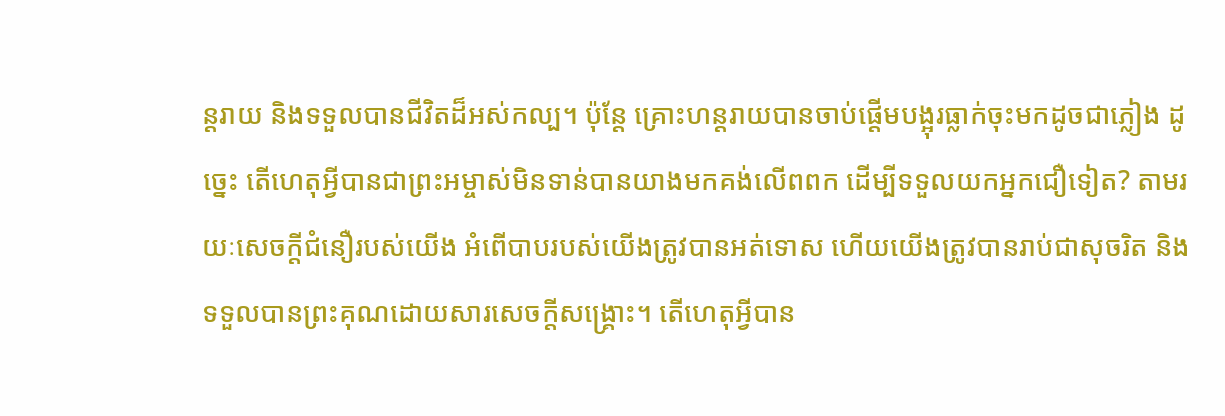ន្តរាយ និងទទួលបានជីវិតដ៏អស់កល្ប។ ប៉ុន្តែ គ្រោះហន្តរាយបានចាប់ផ្តើមបង្អុរធ្លាក់ចុះមកដូចជាភ្លៀង ដូច្នេះ តើហេតុអ្វីបានជាព្រះអម្ចាស់មិនទាន់បានយាងមកគង់លើពពក ដើម្បីទទួលយកអ្នកជឿទៀត? តាមរយៈសេចក្តីជំនឿរបស់យើង អំពើបាបរបស់យើងត្រូវបានអត់ទោស ហើយយើងត្រូវបានរាប់ជាសុចរិត និងទទួលបានព្រះគុណដោយសារសេចក្តីសង្គ្រោះ។ តើហេតុអ្វីបាន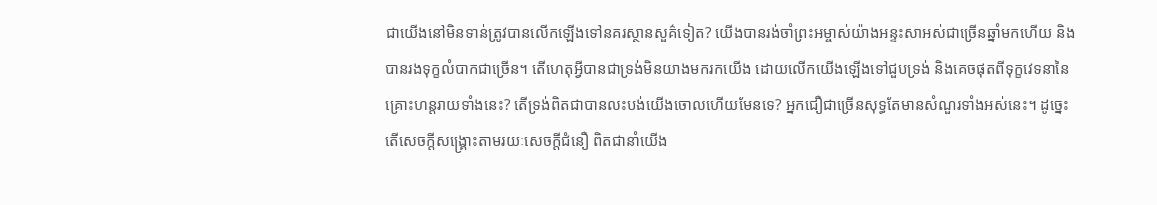ជាយើងនៅមិនទាន់ត្រូវបានលើកឡើងទៅនគរស្ថានសួគ៌ទៀត? យើងបានរង់ចាំព្រះអម្ចាស់យ៉ាងអន្ទះសាអស់ជាច្រើនឆ្នាំមកហើយ និងបានរងទុក្ខលំបាកជាច្រើន។ តើហេតុអ្វីបានជាទ្រង់មិនយាងមករកយើង ដោយលើកយើងឡើងទៅជួបទ្រង់ និងគេចផុតពីទុក្ខវេទនានៃគ្រោះហន្តរាយទាំងនេះ? តើទ្រង់ពិតជាបានលះបង់យើងចោលហើយមែនទេ? អ្នកជឿជាច្រើនសុទ្ធតែមានសំណួរទាំងអស់នេះ។ ដូច្នេះ តើសេចក្តីសង្គ្រោះតាមរយៈសេចក្ដីជំនឿ ពិតជានាំយើង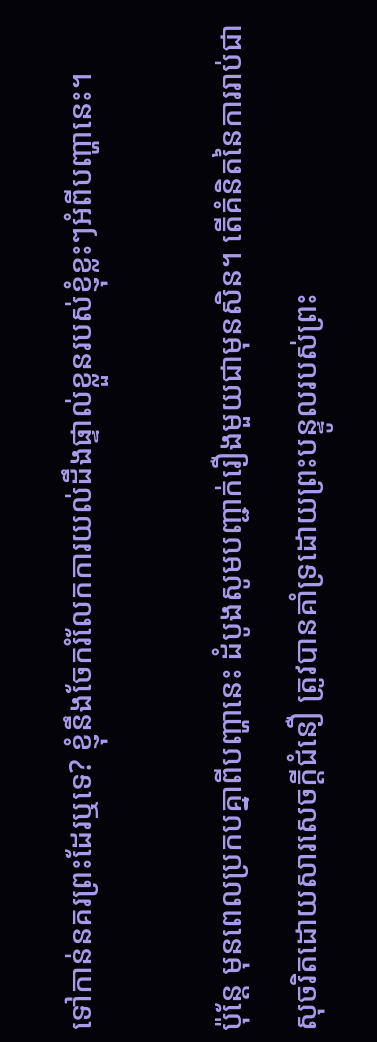ទៅកាន់នគរព្រះដែរឬទេ? ខ្ញុំនឹងចែករំលែកការយល់ដឹងផ្ទាល់ខ្លួនរបស់ខ្ញុំខ្លះៗអំពីបញ្ហានេះ។

ប៉ុន្តែ មុនពេលប្រកបគ្នាពីបញ្ហានេះ ដំបូងសូមបញ្ជាក់រឿងមួយជាមុនសិន។ តើគំនិតនៃការរាប់ជាសុចរិតដោយសារសេចក្ដីជំនឿ ត្រូវបានគាំទ្រដោយព្រះបន្ទូលរបស់ព្រះ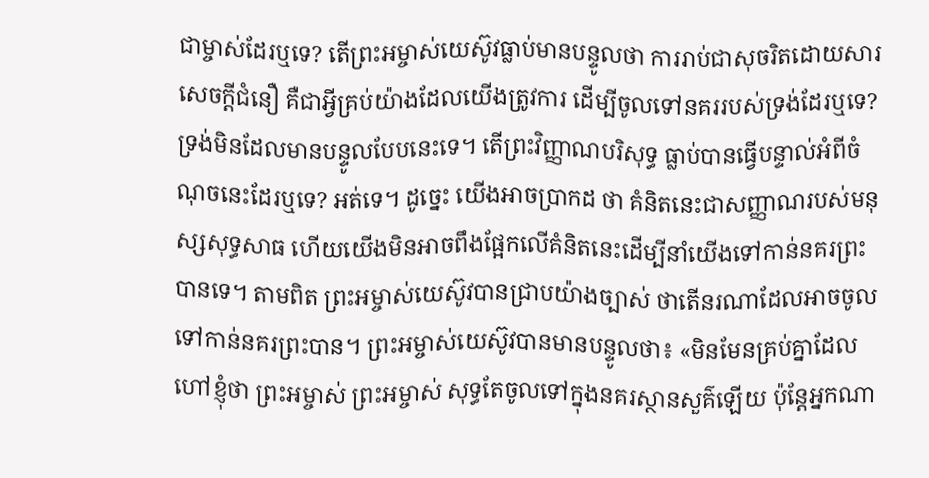ជាម្ចាស់ដែរឬទេ? តើព្រះអម្ចាស់យេស៊ូវធ្លាប់មានបន្ទូលថា ការរាប់ជាសុចរិតដោយសារសេចក្ដីជំនឿ គឺជាអ្វីគ្រប់យ៉ាងដែលយើងត្រូវការ ដើម្បីចូលទៅនគររបស់ទ្រង់ដែរឬទេ? ទ្រង់មិនដែលមានបន្ទូលបែបនេះទេ។ តើព្រះវិញ្ញាណបរិសុទ្ធ ធ្លាប់បានធ្វើបន្ទាល់អំពីចំណុចនេះដែរឬទេ? អត់ទេ។ ដូច្នេះ យើងអាចប្រាកដ ថា គំនិតនេះជាសញ្ញាណរបស់មនុស្សសុទ្ធសាធ ហើយយើងមិនអាចពឹងផ្អែកលើគំនិតនេះដើម្បីនាំយើងទៅកាន់នគរព្រះបានទេ។ តាមពិត ព្រះអម្ចាស់យេស៊ូវបានជ្រាបយ៉ាងច្បាស់ ថាតើនរណាដែលអាចចូលទៅកាន់នគរព្រះបាន។ ព្រះអម្ចាស់យេស៊ូវបានមានបន្ទូលថា៖ «មិនមែនគ្រប់គ្នាដែលហៅខ្ញុំថា ព្រះអម្ចាស់ ព្រះអម្ចាស់ សុទ្ធតែចូលទៅក្នុងនគរស្ថានសួគ៌ឡើយ ប៉ុន្តែអ្នកណា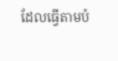ដែលធ្វើតាមបំ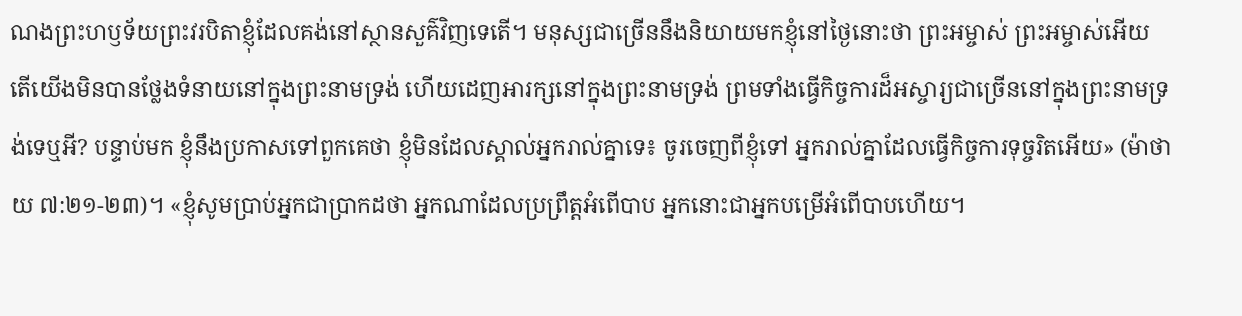ណងព្រះហឫទ័យព្រះវរបិតាខ្ញុំដែលគង់នៅស្ថានសួគ៌វិញទេតើ។ មនុស្សជាច្រើននឹងនិយាយមកខ្ញុំនៅថ្ងៃនោះថា ព្រះអម្ចាស់ ព្រះអម្ចាស់អើយ តើយើងមិនបានថ្លែងទំនាយនៅក្នុងព្រះនាមទ្រង់ ហើយដេញអារក្សនៅក្នុងព្រះនាមទ្រង់ ព្រមទាំងធ្វើកិច្ចការដ៏អស្ចារ្យជាច្រើននៅក្នុងព្រះនាមទ្រង់ទេឬអី? បន្ទាប់មក ខ្ញុំនឹងប្រកាសទៅពួកគេថា ខ្ញុំមិនដែលស្គាល់អ្នករាល់គ្នាទេ៖ ចូរចេញពីខ្ញុំទៅ អ្នករាល់គ្នាដែលធ្វើកិច្ចការទុច្ចរិតអើយ» (ម៉ាថាយ ៧:២១-២៣)។ «ខ្ញុំសូមប្រាប់អ្នកជាប្រាកដថា អ្នកណាដែលប្រព្រឹត្តអំពើបាប អ្នកនោះជាអ្នកបម្រើអំពើបាបហើយ។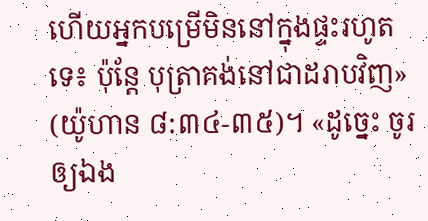ហើយអ្នកបម្រើមិននៅក្នុងផ្ទះរហូតទេ៖ ប៉ុន្តែ បុត្រាគង់នៅជាដរាបវិញ» (យ៉ូហាន ៨:៣៤-៣៥)។ «ដូច្នេះ ចូរឲ្យឯង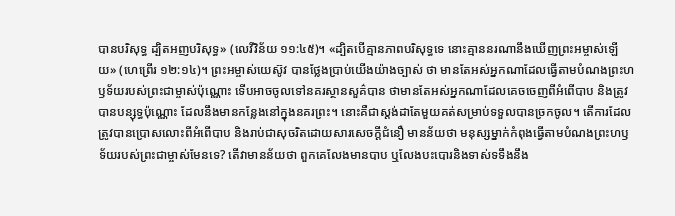បានបរិសុទ្ធ ដ្បិតអញបរិសុទ្ធ» (លេវីវិន័យ ១១:៤៥)។ «ដ្បិតបើគ្មានភាពបរិសុទ្ធទេ នោះគ្មាននរណានឹងឃើញព្រះអម្ចាស់ឡើយ» (ហេព្រើរ ១២:១៤)។ ព្រះអម្ចាស់យេស៊ូវ បានថ្លែងប្រាប់យើងយ៉ាងច្បាស់ ថា មានតែអស់អ្នកណាដែលធ្វើតាមបំណងព្រះហឫទ័យរបស់ព្រះជាម្ចាស់ប៉ុណ្ណោះ ទើបអាចចូលទៅនគរស្ថានសួគ៌បាន ថាមានតែអស់អ្នកណាដែលគេចចេញពីអំពើបាប និងត្រូវបានបន្សុទ្ធប៉ុណ្ណោះ ដែលនឹងមានកន្លែងនៅក្នុងនគរព្រះ។ នោះគឺជាស្តង់ដាតែមួយគត់សម្រាប់ទទួលបានច្រកចូល។ តើការដែលត្រូវបានប្រោសលោះពីអំពើបាប និងរាប់ជាសុចរិតដោយសារសេចក្ដីជំនឿ មានន័យថា មនុស្សម្នាក់កំពុងធ្វើតាមបំណងព្រះហឫទ័យរបស់ព្រះជាម្ចាស់មែនទេ? តើវាមានន័យថា ពួកគេលែងមានបាប ឬលែងបះបោរនិងទាស់ទទឹងនឹង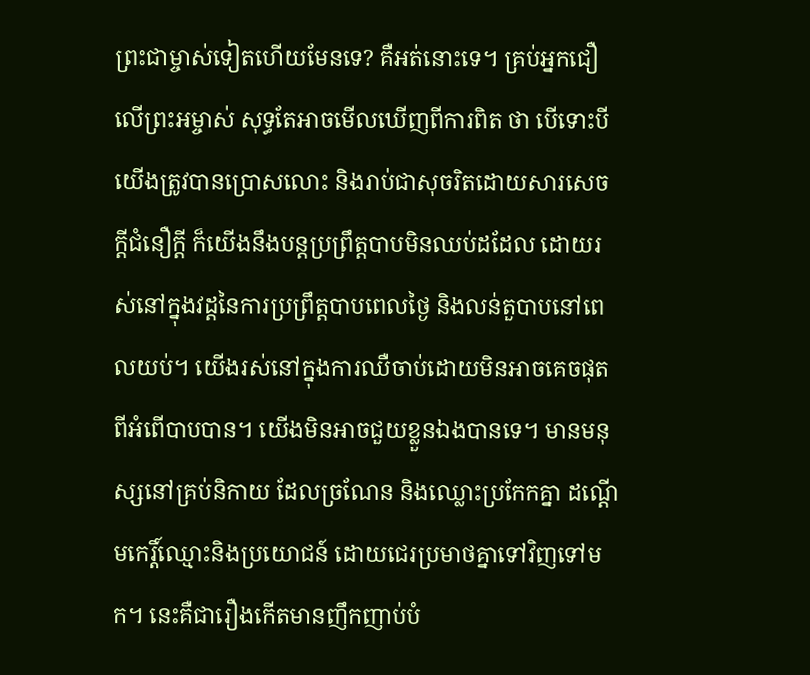ព្រះជាម្ចាស់ទៀតហើយមែនទេ? គឺអត់នោះទេ។ គ្រប់អ្នកជឿលើព្រះអម្ចាស់ សុទ្ធតែអាចមើលឃើញពីការពិត ថា បើទោះបីយើងត្រូវបានប្រោសលោះ និងរាប់ជាសុចរិតដោយសារសេចក្តីជំនឿក្ដី ក៏យើងនឹងបន្តប្រព្រឹត្តបាបមិនឈប់ដដែល ដោយរស់នៅក្នុងវដ្តនៃការប្រព្រឹត្តបាបពេលថ្ងៃ និងលន់តួបាបនៅពេលយប់។ យើងរស់នៅក្នុងការឈឺចាប់ដោយមិនអាចគេចផុតពីអំពើបាបបាន។ យើងមិនអាចជួយខ្លួនឯងបានទេ។ មានមនុស្សនៅគ្រប់និកាយ ដែលច្រណែន និងឈ្លោះប្រកែកគ្នា ដណ្តើមកេរ្តិ៍ឈ្មោះនិងប្រយោជន៍ ដោយជេរប្រមាថគ្នាទៅវិញទៅមក។ នេះគឺជារឿងកើតមានញឹកញាប់បំ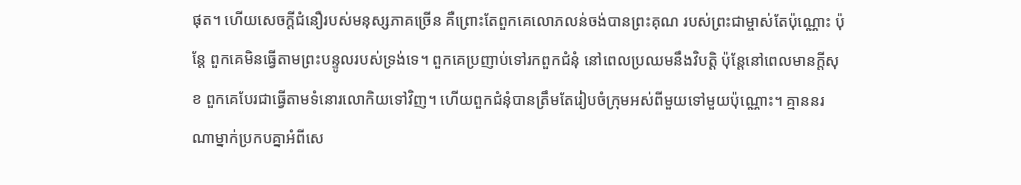ផុត។ ហើយសេចក្ដីជំនឿរបស់មនុស្សភាគច្រើន គឺព្រោះតែពួកគេលោភលន់ចង់បានព្រះគុណ របស់ព្រះជាម្ចាស់តែប៉ុណ្ណោះ ប៉ុន្ដែ ពួកគេមិនធ្វើតាមព្រះបន្ទូលរបស់ទ្រង់ទេ។ ពួកគេប្រញាប់ទៅរកពួកជំនុំ នៅពេលប្រឈមនឹងវិបត្តិ ប៉ុន្តែនៅពេលមានក្តីសុខ ពួកគេបែរជាធ្វើតាមទំនោរលោកិយទៅវិញ។ ហើយពួកជំនុំបានត្រឹមតែរៀបចំក្រុមអស់ពីមួយទៅមួយប៉ុណ្ណោះ។ គ្មាននរណាម្នាក់ប្រកបគ្នាអំពីសេ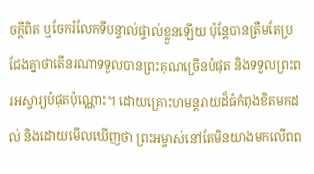ចក្តីពិត ឬចែករំលែកទីបន្ទាល់ផ្ទាល់ខ្លួនឡើយ ប៉ុន្តែបានត្រឹមតែប្រជែងគ្នាថាតើនរណាទទួលបានព្រះគុណច្រើនបំផុត និងទទួលព្រះពរអស្ចារ្យបំផុតប៉ុណ្ណោះ។ ដោយគ្រោះហមន្តរាយដ៏ធំកំពុងខិតមកដល់ និងដោយមើលឃើញថា ព្រះអម្ចាស់នៅតែមិនយាងមកលើពព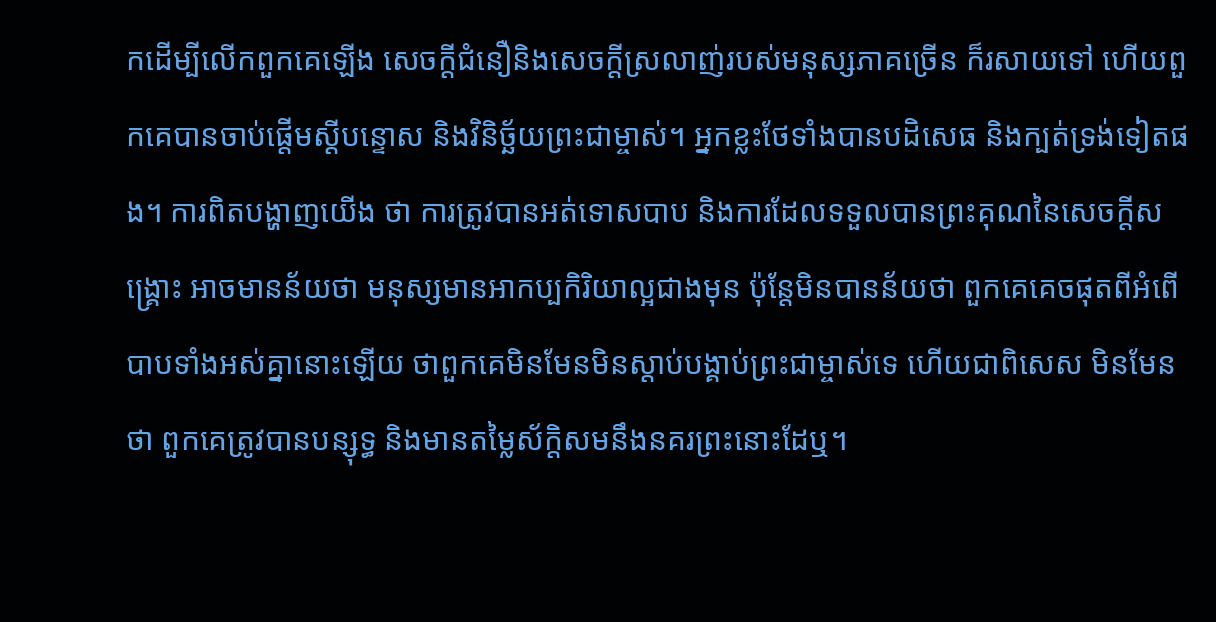កដើម្បីលើកពួកគេឡើង សេចក្ដីជំនឿនិងសេចក្តីស្រលាញ់របស់មនុស្សភាគច្រើន ក៏រសាយទៅ ហើយពួកគេបានចាប់ផ្តើមស្ដីបន្ទោស និងវិនិច្ឆ័យព្រះជាម្ចាស់។ អ្នកខ្លះថែទាំងបានបដិសេធ និងក្បត់ទ្រង់ទៀតផង។ ការពិតបង្ហាញយើង ថា ការត្រូវបានអត់ទោសបាប និងការដែលទទួលបានព្រះគុណនៃសេចក្តីសង្គ្រោះ អាចមានន័យថា មនុស្សមានអាកប្បកិរិយាល្អជាងមុន ប៉ុន្តែមិនបានន័យថា ពួកគេគេចផុតពីអំពើបាបទាំងអស់គ្នានោះឡើយ ថាពួកគេមិនមែនមិនស្តាប់បង្គាប់ព្រះជាម្ចាស់ទេ ហើយជាពិសេស មិនមែនថា ពួកគេត្រូវបានបន្សុទ្ធ និងមានតម្លៃស័ក្តិសមនឹងនគរព្រះនោះដែឬ។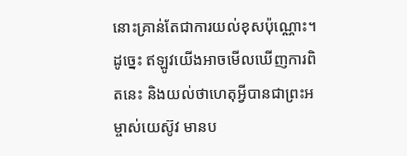នោះគ្រាន់តែជាការយល់ខុសប៉ុណ្ណោះ។ ដូច្នេះ ឥឡូវយើងអាចមើលឃើញការពិតនេះ និងយល់ថាហេតុអ្វីបានជាព្រះអម្ចាស់យេស៊ូវ មានប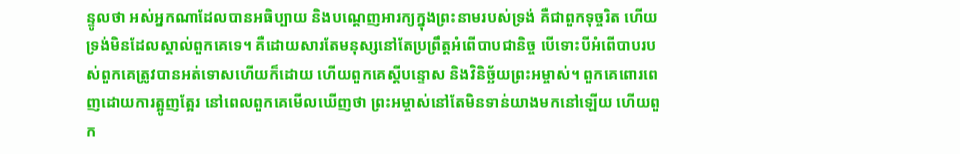ន្ទូលថា អស់អ្នកណាដែលបានអធិប្បាយ និងបណ្តេញអារក្យក្នុងព្រះនាមរបស់ទ្រង់ គឺជាពួកទុច្ចរិត ហើយទ្រង់មិនដែលស្គាល់ពួកគេទេ។ គឺដោយសារតែមនុស្សនៅតែប្រព្រឹត្តអំពើបាបជានិច្ច បើទោះបីអំពើបាបរបស់ពួកគេត្រូវបានអត់ទោសហើយក៏ដោយ ហើយពួកគេស្ដីបន្ទោស និងវិនិច្ឆ័យព្រះអម្ចាស់។ ពួកគេពោរពេញដោយការត្អូញត្អែរ នៅពេលពួកគេមើលឃើញថា ព្រះអម្ចាស់នៅតែមិនទាន់យាងមកនៅឡើយ ហើយពួក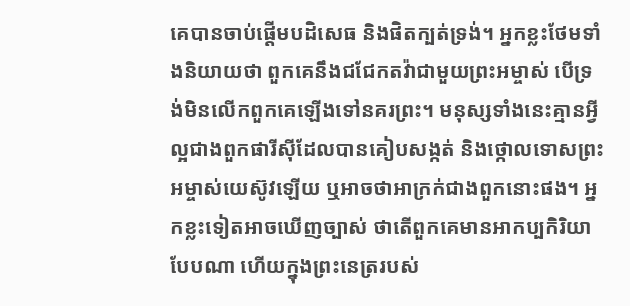គេបានចាប់ផ្តើមបដិសេធ និងផិតក្បត់ទ្រង់។ អ្នកខ្លះថែមទាំងនិយាយថា ពួកគេនឹងជជែកតវ៉ាជាមួយព្រះអម្ចាស់ បើទ្រង់មិនលើកពួកគេឡើងទៅនគរព្រះ។ មនុស្សទាំងនេះគ្មានអ្វីល្អជាងពួកផារីស៊ីដែលបានគៀបសង្កត់ និងថ្កោលទោសព្រះអម្ចាស់យេស៊ូវឡើយ ឬអាចថាអាក្រក់ជាងពួកនោះផង។ អ្នកខ្លះទៀតអាចឃើញច្បាស់ ថាតើពួកគេមានអាកប្បកិរិយាបែបណា ហើយក្នុងព្រះនេត្ររបស់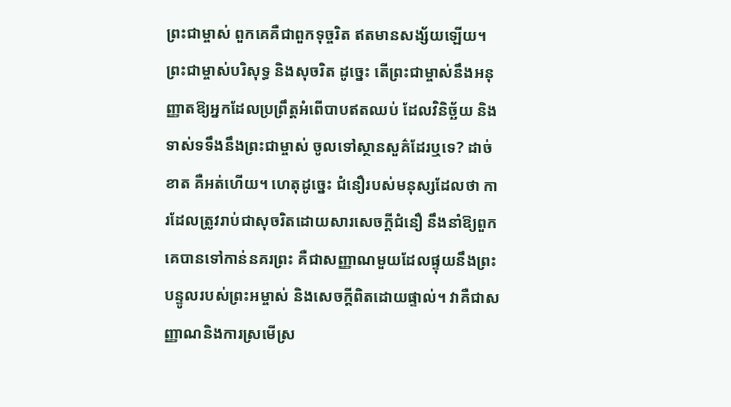ព្រះជាម្ចាស់ ពួកគេគឺជាពួកទុច្ចរិត ឥតមានសង្ស័យឡើយ។ ព្រះជាម្ចាស់បរិសុទ្ធ និងសុចរិត ដូច្នេះ តើព្រះជាម្ចាស់នឹងអនុញ្ញាតឱ្យអ្នកដែលប្រព្រឹត្តអំពើបាបឥតឈប់ ដែលវិនិច្ឆ័យ និងទាស់ទទឹងនឹងព្រះជាម្ចាស់ ចូលទៅស្ថានសួគ៌ដែរឬទេ? ដាច់ខាត គឺអត់ហើយ។ ហេតុដូច្នេះ ជំនឿរបស់មនុស្សដែលថា ការដែលត្រូវរាប់ជាសុចរិតដោយសារសេចក្តីជំនឿ នឹងនាំឱ្យពួកគេបានទៅកាន់នគរព្រះ គឺជាសញ្ញាណមួយដែលផ្ទុយនឹងព្រះបន្ទូលរបស់ព្រះអម្ចាស់ និងសេចក្តីពិតដោយផ្ទាល់។ វាគឺជាសញ្ញាណនិងការស្រមើស្រ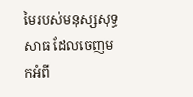មៃរបស់មនុស្សសុទ្ធសាធ ដែលចេញមកអំពី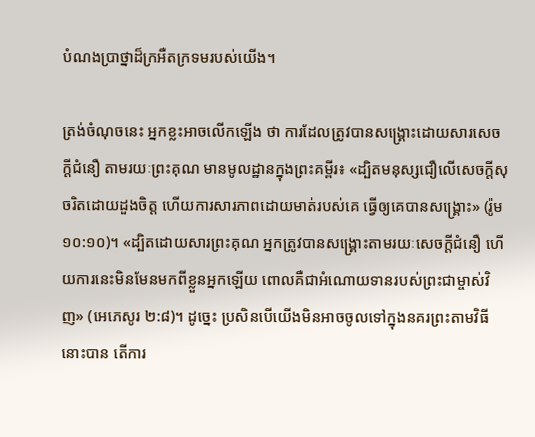បំណងប្រាថ្នាដ៏ក្រអឺតក្រទមរបស់យើង។

ត្រង់ចំណុចនេះ អ្នកខ្លះអាចលើកឡើង ថា ការដែលត្រូវបានសង្គ្រោះដោយសារសេចក្ដីជំនឿ តាមរយៈព្រះគុណ មានមូលដ្ឋានក្នុងព្រះគម្ពីរ៖ «ដ្បិតមនុស្សជឿលើសេចក្ដីសុចរិតដោយដួងចិត្ត ហើយការសារភាពដោយមាត់របស់គេ ធ្វើឲ្យគេបានសង្គ្រោះ» (រ៉ូម ១០:១០)។ «ដ្បិតដោយសារព្រះគុណ អ្នកត្រូវបានសង្រ្គោះតាមរយៈសេចក្តីជំនឿ ហើយការនេះមិនមែនមកពីខ្លួនអ្នកឡើយ ពោលគឺជាអំណោយទានរបស់ព្រះជាម្ចាស់វិញ» (អេភេសូរ ២:៨)។ ដូច្នេះ ប្រសិនបើយើងមិនអាចចូលទៅក្នុងនគរព្រះតាមវិធីនោះបាន តើការ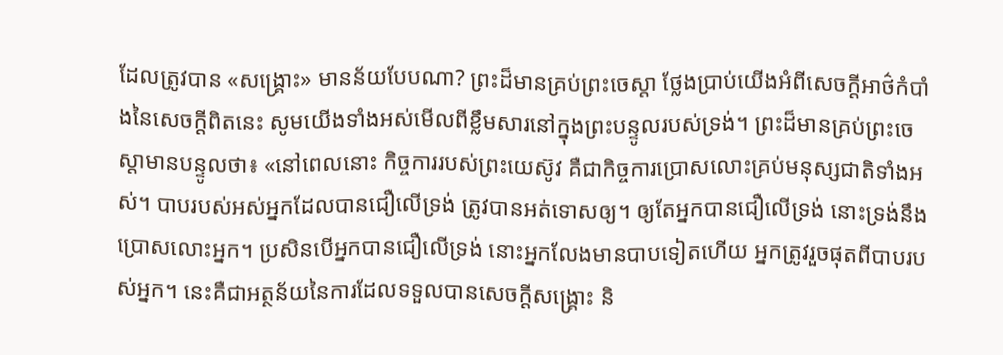ដែលត្រូវបាន «សង្គ្រោះ» មានន័យបែបណា? ព្រះដ៏មានគ្រប់ព្រះ‌ចេស្តា ថ្លែងប្រាប់យើងអំពីសេចក្ដីអាថ៌កំបាំងនៃសេចក្តីពិតនេះ សូមយើងទាំងអស់មើលពីខ្លឹមសារនៅក្នុងព្រះបន្ទូលរបស់ទ្រង់។ ព្រះដ៏មានគ្រប់ព្រះចេស្ដាមានបន្ទូលថា៖ «នៅពេលនោះ កិច្ចការរបស់ព្រះយេស៊ូវ គឺជាកិច្ចការប្រោសលោះគ្រប់មនុស្សជាតិទាំងអស់។ បាបរបស់អស់អ្នកដែលបានជឿលើទ្រង់ ត្រូវបានអត់ទោសឲ្យ។ ឲ្យតែអ្នកបានជឿលើទ្រង់ នោះទ្រង់នឹងប្រោសលោះអ្នក។ ប្រសិនបើអ្នកបានជឿលើទ្រង់ នោះអ្នកលែងមានបាបទៀតហើយ អ្នកត្រូវរួចផុតពីបាបរបស់អ្នក។ នេះគឺជាអត្ថន័យនៃការដែលទទួលបានសេចក្ដីសង្គ្រោះ និ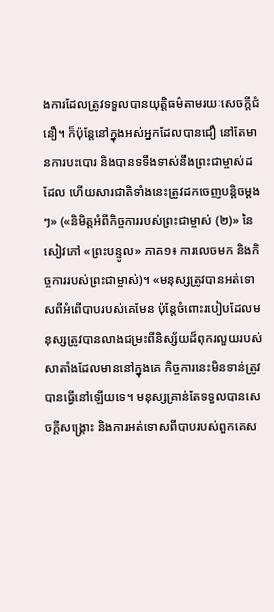ងការដែលត្រូវទទួលបានយុត្តិធម៌តាមរយៈសេចក្ដីជំនឿ។ ក៏ប៉ុន្តែនៅក្នុងអស់អ្នកដែលបានជឿ នៅតែមានការបះបោរ និងបានទទឹងទាស់នឹងព្រះជាម្ចាស់ដដែល ហើយសារជាតិទាំងនេះត្រូវដកចេញបន្ដិចម្ដងៗ» («និមិត្តអំពីកិច្ចការរបស់ព្រះជាម្ចាស់ (២)» នៃសៀវភៅ «ព្រះបន្ទូល» ភាគ១៖ ការលេចមក និងកិច្ចការរបស់ព្រះជាម្ចាស់)។ «មនុស្សត្រូវបានអត់ទោសពីអំពើបាបរបស់គេមែន ប៉ុន្តែចំពោះរបៀបដែលមនុស្សត្រូវបានលាងជម្រះពីនិស្ស័យដ៏ពុករលួយរបស់សាតាំងដែលមាននៅក្នុងគេ កិច្ចការនេះមិនទាន់ត្រូវបានធ្វើនៅឡើយទេ។ មនុស្សគ្រាន់តែទទួលបានសេចក្ដីសង្រ្គោះ និងការអត់ទោសពីបាបរបស់ពួកគេស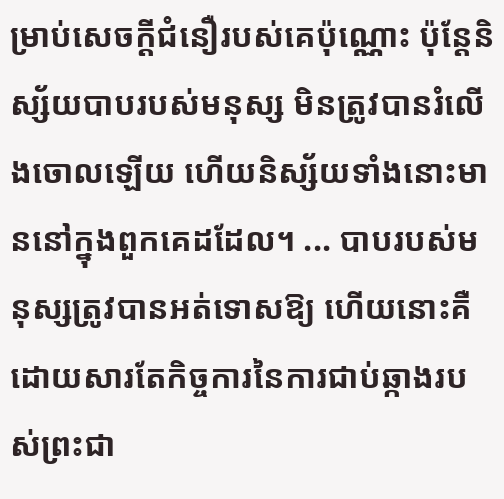ម្រាប់សេចក្តីជំនឿរបស់គេប៉ុណ្ណោះ ប៉ុន្តែនិស្ស័យបាបរបស់មនុស្ស មិនត្រូវបានរំលើងចោលឡើយ ហើយនិស្ស័យទាំងនោះមាននៅក្នុងពួកគេដដែល។ ... បាបរបស់មនុស្សត្រូវបានអត់ទោសឱ្យ ហើយនោះគឺដោយសារតែកិច្ចការនៃការជាប់ឆ្កាងរបស់ព្រះជា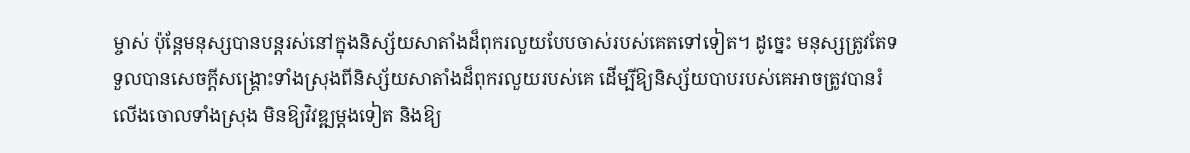ម្ចាស់ ប៉ុន្តែមនុស្សបានបន្តរស់នៅក្នុងនិស្ស័យសាតាំងដ៏ពុករលួយបែបចាស់របស់គេតទៅទៀត។ ដូច្នេះ មនុស្សត្រូវតែទទួលបានសេចក្ដីសង្រ្គោះទាំងស្រុងពីនិស្ស័យសាតាំងដ៏ពុករលួយរបស់គេ ដើម្បីឱ្យនិស្ស័យបាបរបស់គេអាចត្រូវបានរំលើងចោលទាំងស្រុង មិនឱ្យវិវឌ្ឍម្ដងទៀត និងឱ្យ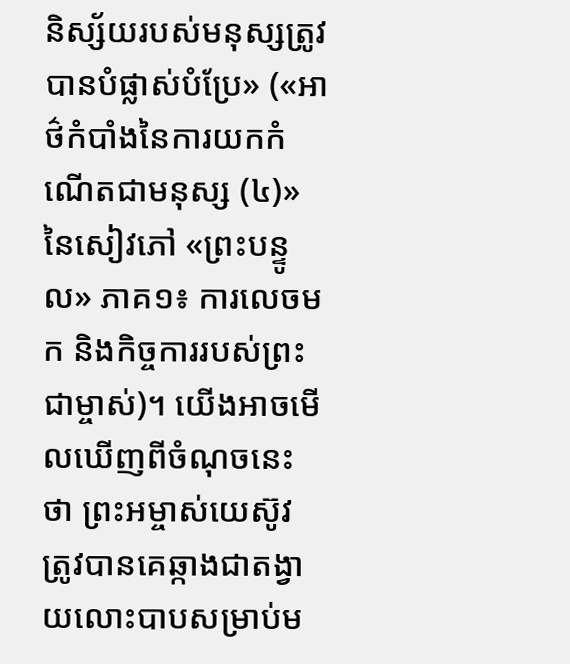និស្ស័យរបស់មនុស្សត្រូវបានបំផ្លាស់បំប្រែ» («អាថ៌កំបាំងនៃការយកកំណើតជាមនុស្ស (៤)» នៃសៀវភៅ «ព្រះបន្ទូល» ភាគ១៖ ការលេចមក និងកិច្ចការរបស់ព្រះជាម្ចាស់)។ យើងអាចមើលឃើញពីចំណុចនេះ ថា ព្រះអម្ចាស់យេស៊ូវ ត្រូវបានគេឆ្កាងជាតង្វាយលោះបាបសម្រាប់ម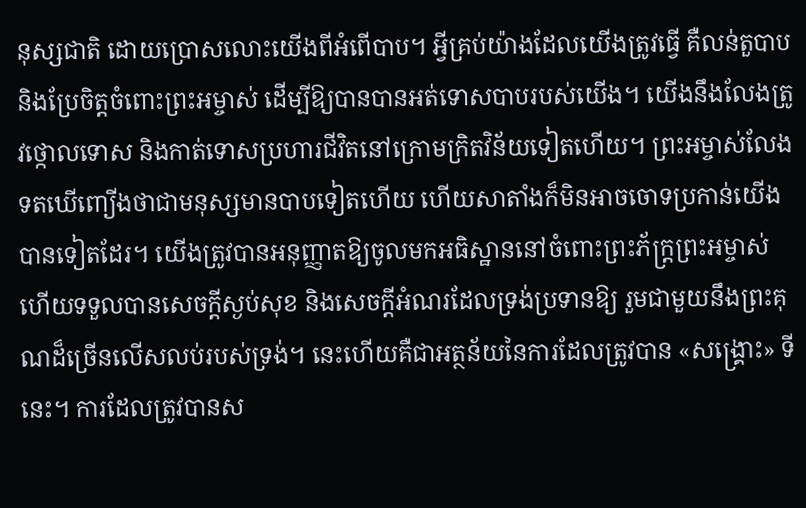នុស្សជាតិ ដោយប្រោសលោះយើងពីអំពើបាប។ អ្វីគ្រប់យ៉ាងដែលយើងត្រូវធ្វើ គឺលន់តួបាប និងប្រែចិត្តចំពោះព្រះអម្ចាស់ ដើម្បីឱ្យបានបានអត់ទោសបាបរបស់យើង។ យើងនឹងលែងត្រូវថ្កោលទោស និងកាត់ទោសប្រហារជីវិតនៅក្រោមក្រិតវិន័យទៀតហើយ។ ព្រះអម្ចាស់លែងទតឃើញ្យើងថាជាមនុស្សមានបាបទៀតហើយ ហើយសាតាំងក៏មិនអាចចោទប្រកាន់យើងបានទៀតដែរ។ យើងត្រូវបានអនុញ្ញាតឱ្យចូលមកអធិស្ឋាននៅចំពោះព្រះភ័ក្រ្តព្រះអម្ចាស់ ហើយទទួលបានសេចក្តីស្ងប់សុខ និងសេចក្តីអំណរដែលទ្រង់ប្រទានឱ្យ រួមជាមួយនឹងព្រះគុណដ៏ច្រើនលើសលប់របស់ទ្រង់។ នេះហើយគឺជាអត្ថន័យនៃការដែលត្រូវបាន «សង្គ្រោះ» ទីនេះ។ ការដែលត្រូវបានស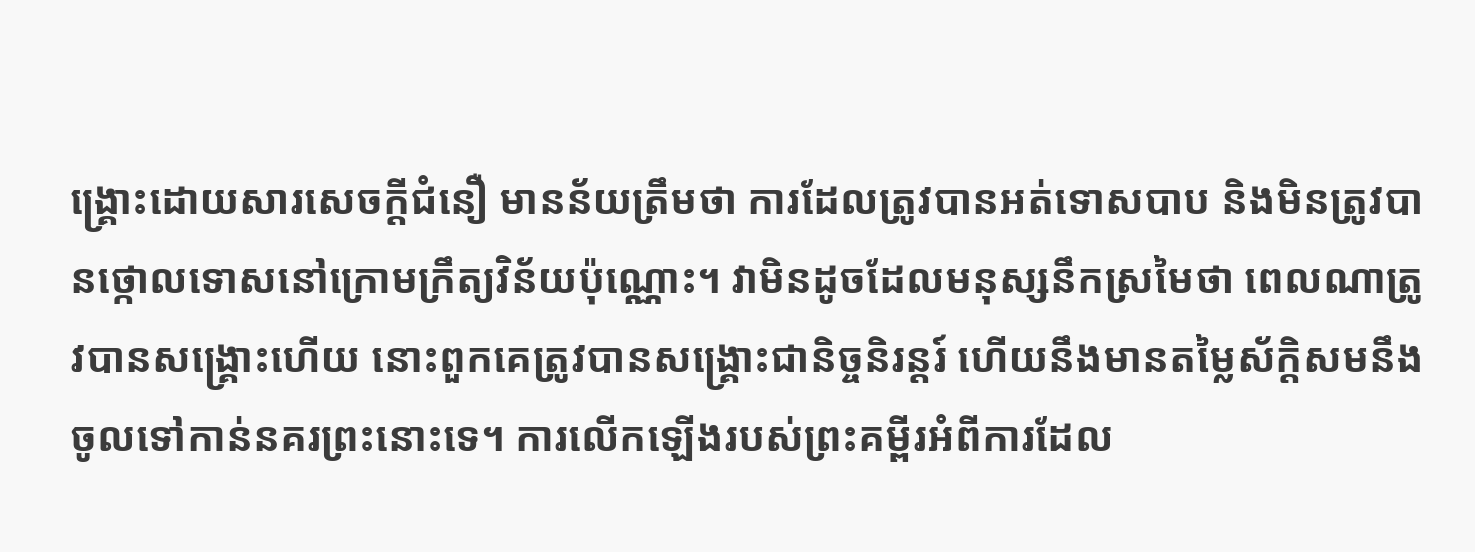ង្គ្រោះដោយសារសេចក្ដីជំនឿ មានន័យត្រឹមថា ការដែលត្រូវបានអត់ទោសបាប និងមិនត្រូវបានថ្កោលទោសនៅក្រោមក្រឹត្យវិន័យប៉ុណ្ណោះ។ វាមិនដូចដែលមនុស្សនឹកស្រមៃថា ពេលណាត្រូវបានសង្រ្គោះហើយ នោះពួកគេត្រូវបានសង្រ្គោះជានិច្ចនិរន្តរ៍ ហើយនឹងមានតម្លៃស័ក្តិសមនឹងចូលទៅកាន់នគរព្រះនោះទេ។ ការលើកឡើងរបស់ព្រះគម្ពីរអំពីការដែល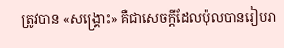ត្រូវបាន «សង្គ្រោះ» គឺជាសេចក្ដីដែលប៉ុលបានរៀបរា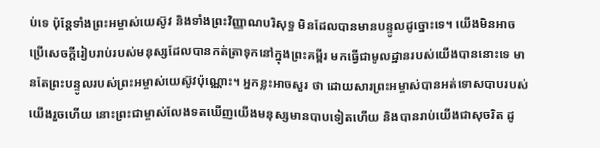ប់ទេ ប៉ុន្តែទាំងព្រះអម្ចាស់យេស៊ូវ និងទាំងព្រះវិញ្ញាណបរិសុទ្ធ មិនដែលបានមានបន្ទូលដូច្នោះទេ។ យើងមិនអាចប្រើសេចក្តីរៀបរាប់របស់មនុស្សដែលបានកត់ត្រាទុកនៅក្នុងព្រះគម្ពីរ មកធ្វើជាមូលដ្ឋានរបស់យើងបាននោះទេ មានតែព្រះបន្ទូលរបស់ព្រះអម្ចាស់យេស៊ូវប៉ុណ្ណោះ។ អ្នកខ្លះអាចសួរ ថា ដោយសារព្រះអម្ចាស់បានអត់ទោសបាបរបស់យើងរួចហើយ នោះព្រះជាម្ចាស់លែងទតឃើញយើងមនុស្សមានបាបទៀតហើយ និងបានរាប់យើងជាសុចរិត ដូ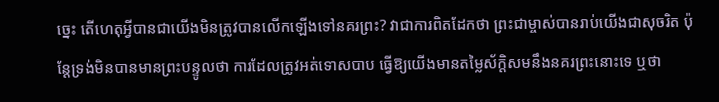ច្នេះ តើហេតុអ្វីបានជាយើងមិនត្រូវបានលើកឡើងទៅនគរព្រះ? វាជាការពិតដែកថា ព្រះជាម្ចាស់បានរាប់យើងជាសុចរិត ប៉ុន្តែទ្រង់មិនបានមានព្រះបន្ទូលថា ការដែលត្រូវអត់ទោសបាប ធ្វើឱ្យយើងមានតម្លៃស័ក្តិសមនឹងនគរព្រះនោះទេ ឬថា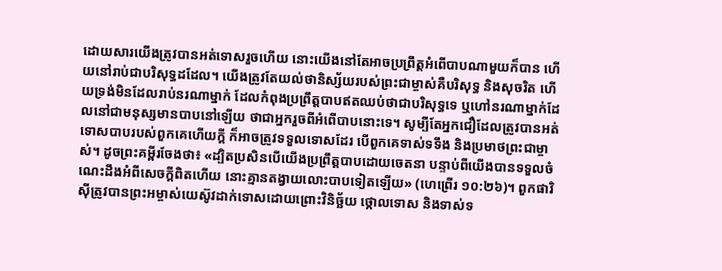ដោយសារយើងត្រូវបានអត់ទោសរួចហើយ នោះយើងនៅតែអាចប្រព្រឹត្តអំពើបាបណាមួយក៏បាន ហើយនៅរាប់ជាបរិសុទ្ធដដែល។ យើងត្រូវតែយល់ថានិស្ស័យរបស់ព្រះជាម្ចាស់គឺបរិសុទ្ធ និងសុចរិត ហើយទ្រង់មិនដែលរាប់នរណាម្នាក់ ដែលកំពុងប្រព្រឹត្តបាបឥតឈប់ថាជាបរិសុទ្ធទេ ឬហៅនរណាម្នាក់ដែលនៅជាមនុស្សមានបាបនៅឡើយ ថាជាអ្នករួចពីអំពើបាបនោះទេ។ សូម្បីតែអ្នកជឿដែលត្រូវបានអត់ទោសបាបរបស់ពួកគេហើយក្តី ក៏អាចត្រូវទទួលទោសដែរ បើពួកគេទាស់ទទឹង និងប្រមាថព្រះជាម្ចាស់។ ដូចព្រះគម្ពីរចែងថា៖ «ដ្បិតប្រសិនបើយើងប្រព្រឹត្តបាបដោយចេតនា បន្ទាប់ពីយើងបានទទួលចំណេះដឹងអំពីសេចក្ដីពិតហើយ នោះគ្មានតង្វាយលោះបាបទៀតឡើយ» (ហេព្រើរ ១០:២៦)។ ពួកផារិស៊ីត្រូវបានព្រះអម្ចាស់យេស៊ូវដាក់ទោសដោយព្រោះវិនិច្ឆ័យ ថ្កោលទោស និងទាស់ទ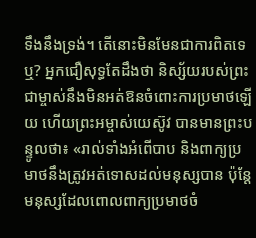ទឹងនឹងទ្រង់។ តើនោះមិនមែនជាការពិតទេឬ? អ្នកជឿសុទ្ធតែដឹងថា និស្ស័យរបស់ព្រះជាម្ចាស់នឹងមិនអត់ឱនចំពោះការប្រមាថឡើយ ហើយព្រះអម្ចាស់យេស៊ូវ បានមានព្រះបន្ទូលថា៖ «រាល់ទាំងអំពើបាប និងពាក្យប្រមាថនឹងត្រូវអត់ទោសដល់មនុស្សបាន ប៉ុន្តែមនុស្សដែលពោលពាក្យប្រមាថចំ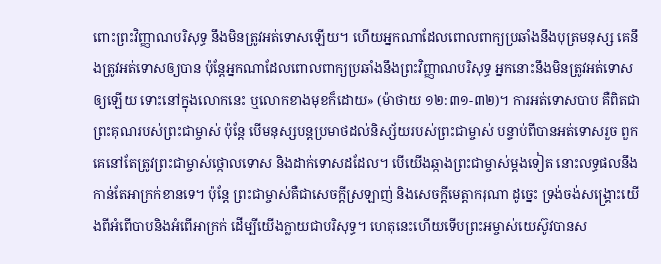ពោះព្រះវិញ្ញាណបរិសុទ្ធ នឹងមិនត្រូវអត់ទោសឡើយ។ ហើយអ្នកណាដែលពោលពាក្យប្រឆាំងនឹងបុត្រមនុស្ស គេនឹងត្រូវអត់ទោសឲ្យបាន ប៉ុន្តែអ្នកណាដែលពោលពាក្យប្រឆាំងនឹងព្រះ‌វិញ្ញាណបរិសុទ្ធ អ្នកនោះនឹងមិនត្រូវអត់ទោសឲ្យឡើយ ទោះនៅក្នុងលោកនេះ ឬលោកខាងមុខក៏ដោយ» (ម៉ាថាយ ១២:៣១-៣២)។ ការអត់ទោសបាប គឺពិតជាព្រះគុណរបស់ព្រះជាម្ចាស់ ប៉ុន្តែ បើមនុស្សបន្តប្រមាថដល់និស្ស័យរបស់ព្រះជាម្ចាស់ បន្ទាប់ពីបានអត់ទោសរួច ពួកគេនៅតែត្រូវព្រះជាម្ចាស់ថ្កោលទោស និងដាក់ទោសដដែល។ បើយើងឆ្កាងព្រះជាម្ចាស់ម្ដងទៀត នោះលទ្ធផលនឹងកាន់តែអាក្រក់ខានទេ។ ប៉ុន្តែ ព្រះជាម្ចាស់គឺជាសេចក្ដីស្រឡាញ់ និងសេចក្ដីមេត្តាករុណា ដូច្នេះ ទ្រង់ចង់សង្គ្រោះយើងពីអំពើបាបនិងអំពើអាក្រក់ ដើម្បីយើងក្លាយជាបរិសុទ្ធ។ ហេតុនេះហើយទើបព្រះអម្ចាស់យេស៊ូវបានស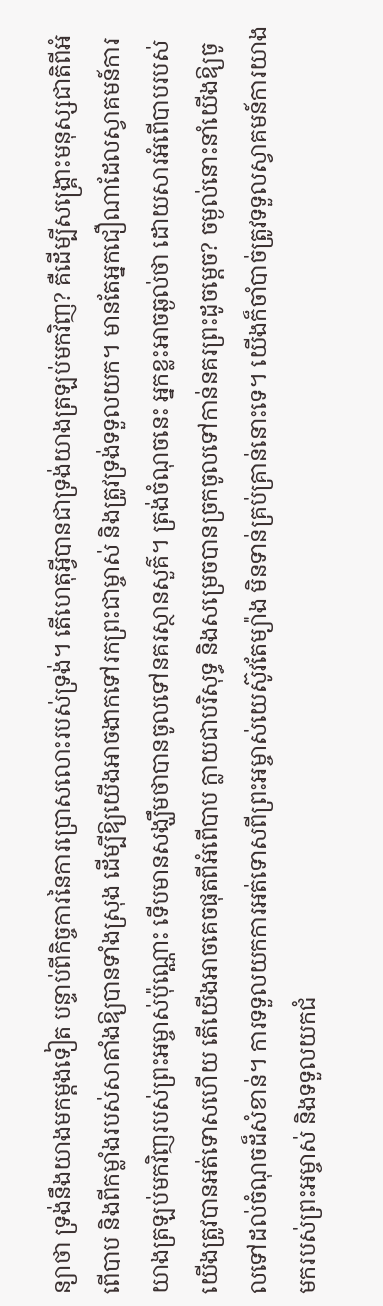ន្យាថា ទ្រង់នឹងយាងមកម្តងទៀត បន្ទាប់ពីកិច្ចការនៃការប្រោសលោះរបស់ទ្រង់។ តើហេតុអ្វីបានជាទ្រង់យាងត្រឡប់មកវិញ? គឺដើម្បីសង្រ្គោះមនុស្សជាតិពីអំពើបាប និងពីកម្លាំងរបស់សាតាំងឱ្យបានទាំងស្រុង ដើម្បីឱ្យយើងអាចងាកទៅរកព្រះជាម្ចាស់ និងត្រូវទ្រង់ទទួលយក។ មានតែអ្នកជឿណាដែលស្វាគមន៍ការយាងត្រឡប់មកវិញរបស់ព្រះអម្ចាស់ប៉ុណ្ណោះ ទើបមានសង្ឃឹមថាបានចូលទៅនគរស្ថានសួគ៌។ ត្រង់ចំណុចនេះ អ្នកខ្លះអាចឆ្ងល់ថា ដោយសារអំពើបាបរបស់យើងត្រូវបានអត់ទោសហើយ តើយើងអាចគេចផុតពីអំពើបាប ក្លាយជាបរិសុទ្ធ និងសម្រេចបានច្រកចូលទៅកាន់នគរព្រះដូចម្តេច? ចម្ងល់នោះនាំយើងឱ្យចូលទៅដល់ចំណុចដ៏សំខាន់។ ការទទួលយកការអត់ទោសពីព្រះអម្ចាស់យេស៊ូវតែម្យ៉ាង មិនទាន់គ្រប់គ្រាន់នោះទេ។ យើងក៏ចាំបាច់ត្រូវទទួលស្វាគមន៍ការយាងមករបស់ព្រះអម្ចាស់ និងទទួលយកជំ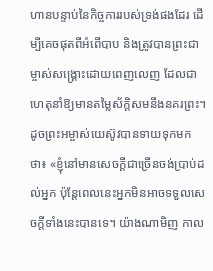ហានបន្ទាប់នៃកិច្ចការរបស់ទ្រង់ផងដែរ ដើម្បីគេចផុតពីអំពើបាប និងត្រូវបានព្រះជាម្ចាស់សង្គ្រោះដោយពេញលេញ ដែលជាហេតុនាំឱ្យមានតម្លៃស័ក្តិសមនឹងនគរព្រះ។ ដូចព្រះអម្ចាស់យេស៊ូវបានទាយទុកមកថា៖ «ខ្ញុំនៅមានសេចក្ដីជាច្រើនចង់ប្រាប់ដល់អ្នក ប៉ុន្តែពេលនេះអ្នកមិនអាចទទួលសេចក្ដីទាំងនេះបានទេ។ យ៉ាងណាមិញ កាល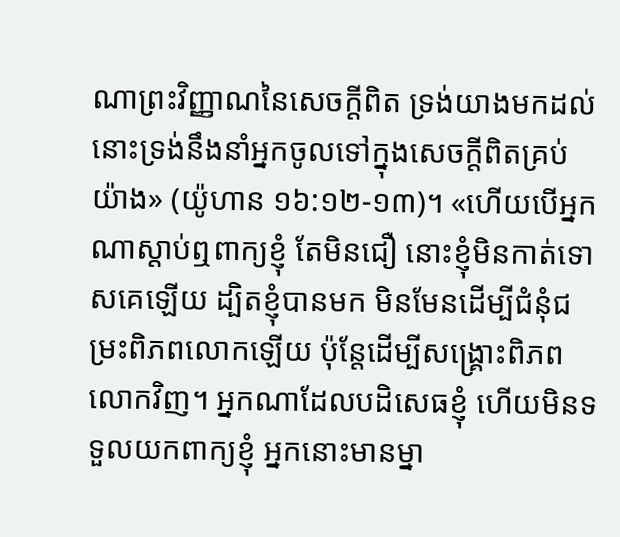ណាព្រះវិញ្ញាណនៃសេចក្ដីពិត ទ្រង់យាងមកដល់ នោះទ្រង់នឹងនាំអ្នកចូលទៅក្នុងសេចក្ដីពិតគ្រប់យ៉ាង» (យ៉ូហាន ១៦:១២-១៣)។ «ហើយបើអ្នកណាស្ដាប់ឮពាក្យខ្ញុំ តែមិនជឿ នោះខ្ញុំមិនកាត់ទោសគេឡើយ ដ្បិតខ្ញុំបានមក មិនមែនដើម្បីជំនុំជម្រះពិភពលោកឡើយ ប៉ុន្តែដើម្បីសង្រ្គោះពិភពលោកវិញ។ អ្នកណាដែលបដិសេធខ្ញុំ ហើយមិនទទួលយកពាក្យខ្ញុំ អ្នកនោះមានម្នា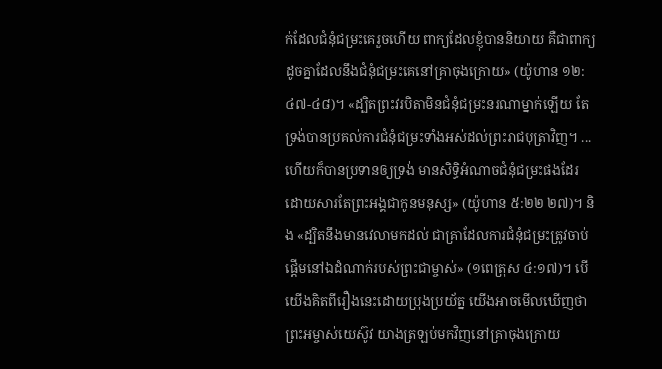ក់ដែលជំនុំជម្រះគេរួចហើយ ពាក្យដែលខ្ញុំបាននិយាយ គឺជាពាក្យដូចគ្នាដែលនឹងជំនុំជម្រះគេនៅគ្រាចុងក្រោយ» (យ៉ូហាន ១២:៤៧-៤៨)។ «ដ្បិតព្រះវរបិតាមិនជំនុំជម្រះនរណាម្នាក់ឡើយ តែទ្រង់បានប្រគល់ការជំនុំជម្រះទាំងអស់ដល់ព្រះរាជបុត្រាវិញ។ ... ហើយក៏បានប្រទានឲ្យទ្រង់ មានសិទ្ធិអំណាចជំនុំ‌ជម្រះផងដែរ ដោយសារតែព្រះ‌អង្គជាកូនមនុស្ស» (យ៉ូហាន ៥:២២ ២៧)។ និង «ដ្បិតនឹងមានវេលាមកដល់ ជាគ្រាដែលការជំនុំជម្រះត្រូវចាប់ផ្ដើមនៅឯដំណាក់របស់ព្រះជាម្ចាស់» (១ពេត្រុស ៤:១៧)។ បើយើងគិតពីរឿងនេះដោយប្រុងប្រយ័ត្ន យើងអាចមើលឃើញថា ព្រះអម្ចាស់យេស៊ូវ យាងត្រឡប់មកវិញនៅគ្រាចុងក្រោយ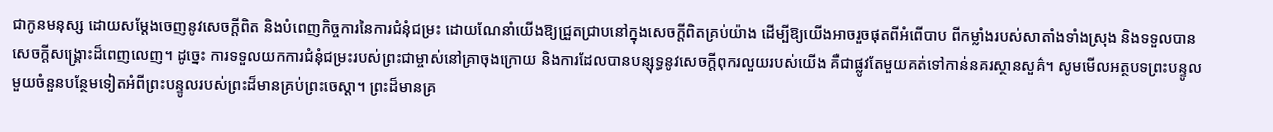ជាកូនមនុស្ស ដោយសម្តែងចេញនូវសេចក្តីពិត និងបំពេញកិច្ចការនៃការជំនុំជម្រះ ដោយណែនាំយើងឱ្យជ្រួតជ្រាបនៅក្នុងសេចក្តីពិតគ្រប់យ៉ាង ដើម្បីឱ្យយើងអាចរួចផុតពីអំពើបាប ពីកម្លាំងរបស់សាតាំងទាំងស្រុង និងទទួលបានសេចក្ដីសង្គ្រោះដ៏ពេញលេញ។ ដូច្នេះ ការទទួលយកការជំនុំជម្រះរបស់ព្រះជាម្ចាស់នៅគ្រាចុងក្រោយ និងការដែលបានបន្សុទ្ធនូវសេចក្តីពុករលួយរបស់យើង គឺជាផ្លូវតែមួយគត់ទៅកាន់នគរស្ថានសួគ៌។ សូមមើលអត្ថបទព្រះបន្ទូលមួយចំនួនបន្ថែមទៀតអំពីព្រះបន្ទូលរបស់ព្រះដ៏មានគ្រប់ព្រះចេស្តា។ ព្រះដ៏មានគ្រ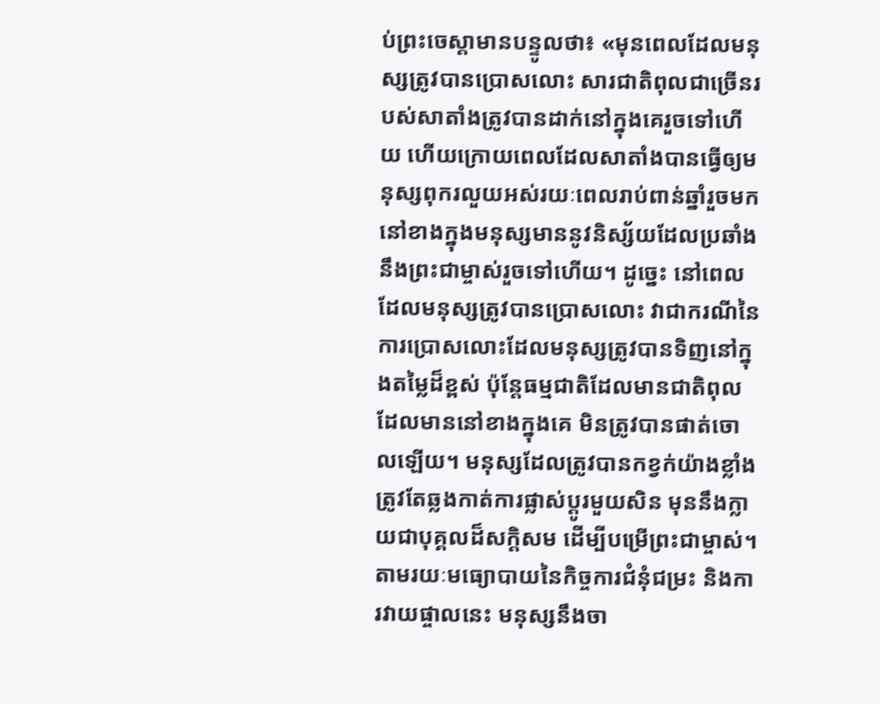ប់ព្រះចេស្ដាមានបន្ទូលថា៖ «មុនពេលដែលមនុស្សត្រូវបានប្រោសលោះ សារជាតិពុលជាច្រើនរបស់សាតាំងត្រូវបានដាក់នៅក្នុងគេរួចទៅហើយ ហើយក្រោយពេលដែលសាតាំងបានធ្វើឲ្យមនុស្សពុករលួយអស់រយៈពេលរាប់ពាន់ឆ្នាំរួចមក នៅខាងក្នុងមនុស្សមាននូវនិស្ស័យដែលប្រឆាំងនឹងព្រះជាម្ចាស់រួចទៅហើយ។ ដូច្នេះ នៅពេលដែលមនុស្សត្រូវបានប្រោសលោះ វាជាករណីនៃការប្រោសលោះដែលមនុស្សត្រូវបានទិញនៅក្នុងតម្លៃដ៏ខ្ពស់ ប៉ុន្តែធម្មជាតិដែលមានជាតិពុលដែលមាននៅខាងក្នុងគេ មិនត្រូវបានផាត់ចោលឡើយ។ មនុស្សដែលត្រូវបានកខ្វក់យ៉ាងខ្លាំង ត្រូវតែឆ្លងកាត់ការផ្លាស់ប្ដូរមួយសិន មុននឹងក្លាយជាបុគ្គលដ៏សក្តិសម ដើម្បីបម្រើព្រះជាម្ចាស់។ តាមរយៈមធ្យោបាយនៃកិច្ចការជំនុំជម្រះ និងការវាយផ្ចាលនេះ មនុស្សនឹងចា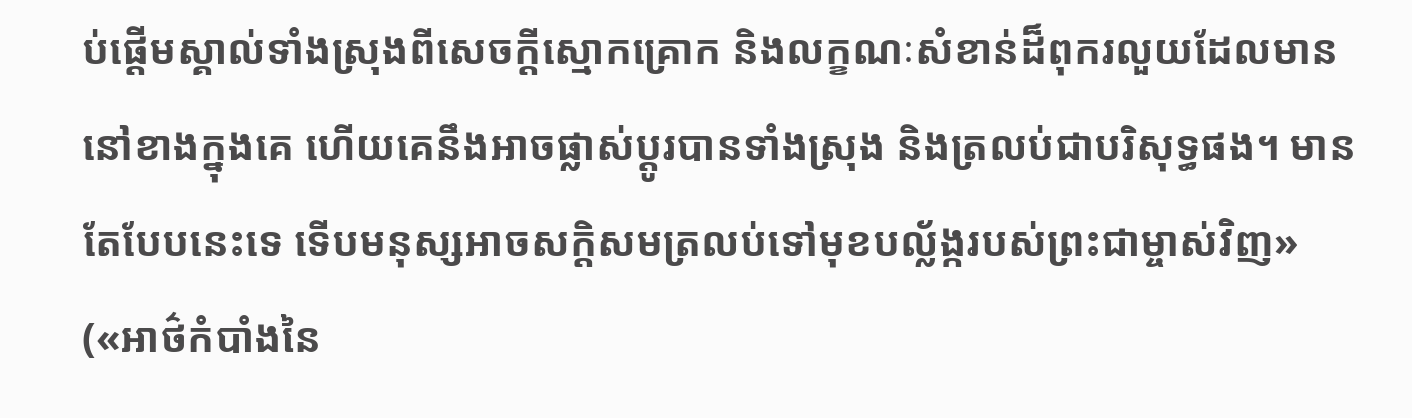ប់ផ្ដើមស្គាល់ទាំងស្រុងពីសេចក្តីស្មោកគ្រោក និងលក្ខណៈសំខាន់ដ៏ពុករលួយដែលមាននៅខាងក្នុងគេ ហើយគេនឹងអាចផ្លាស់ប្ដូរបានទាំងស្រុង និងត្រលប់ជាបរិសុទ្ធផង។ មានតែបែបនេះទេ ទើបមនុស្សអាចសក្ដិសមត្រលប់ទៅមុខបល្ល័ង្ករបស់ព្រះជាម្ចាស់វិញ» («អាថ៌កំបាំងនៃ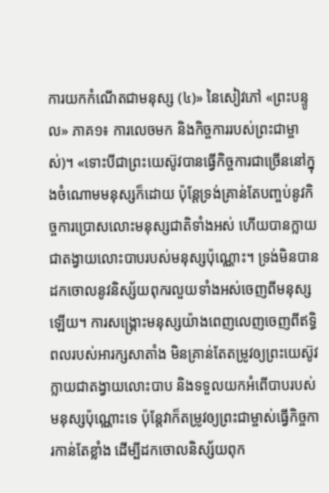ការយកកំណើតជាមនុស្ស (៤)» នៃសៀវភៅ «ព្រះបន្ទូល» ភាគ១៖ ការលេចមក និងកិច្ចការរបស់ព្រះជាម្ចាស់)។ «ទោះបីជាព្រះយេស៊ូវបានធ្វើកិច្ចការជាច្រើននៅក្នុងចំណោមមនុស្សក៏ដោយ ប៉ុន្តែទ្រង់គ្រាន់តែបញ្ចប់នូវកិច្ចការប្រោសលោះមនុស្សជាតិទាំងអស់ ហើយបានក្លាយជាតង្វាយលោះបាបរបស់មនុស្សប៉ុណ្ណោះ។ ទ្រង់មិនបានដកចោលនូវនិស្ស័យពុករលួយទាំងអស់ចេញពីមនុស្សឡើយ។ ការសង្រ្គោះមនុស្សយ៉ាងពេញលេញចេញពីឥទ្ធិពលរបស់អារក្សសាតាំង មិនគ្រាន់តែតម្រូវឲ្យព្រះយេស៊ូវក្លាយជាតង្វាយលោះបាប និងទទួលយកអំពើបាបរបស់មនុស្សប៉ុណ្ណោះទេ ប៉ុន្តែវាក៏តម្រូវឲ្យព្រះជាម្ចាស់ធ្វើកិច្ចការកាន់តែខ្លាំង ដើម្បីដកចោលនិស្ស័យពុក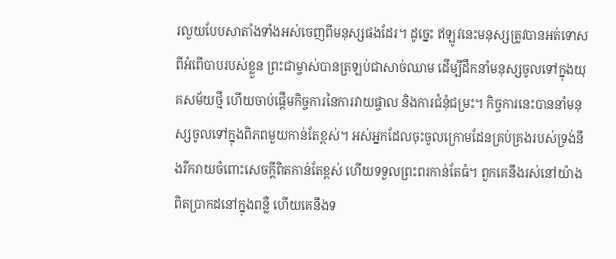រលួយបែបសាតាំងទាំងអស់ចេញពីមនុស្សផងដែរ។ ដូច្នេះ ឥឡូវនេះមនុស្សត្រូវបានអត់ទោសពីអំពើបាបរបស់ខ្លួន ព្រះជាម្ចាស់បានត្រឡប់ជាសាច់ឈាម ដើម្បីដឹកនាំមនុស្សចូលទៅក្នុងយុគសម័យថ្មី ហើយចាប់ផ្ដើមកិច្ចការនៃការវាយផ្ចាល និងការជំនុំជម្រះ។ កិច្ចការនេះបាននាំមនុស្សចូលទៅក្នុងពិភពមួយកាន់តែខ្ពស់។ អស់អ្នកដែលចុះចូលក្រោមដែនគ្រប់គ្រងរបស់ទ្រង់នឹងរីករាយចំពោះសេចក្តីពិតកាន់តែខ្ពស់ ហើយទទួលព្រះពរកាន់តែធំ។ ពួកគេនឹងរស់នៅយ៉ាងពិតប្រាកដនៅក្នុងពន្លឺ ហើយគេនឹងទ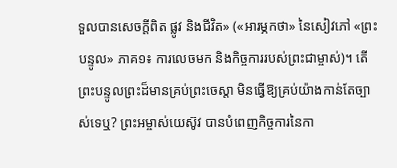ទួលបានសេចក្តីពិត ផ្លូវ និងជីវិត» («អារម្ភកថា» នៃសៀវភៅ «ព្រះបន្ទូល» ភាគ១៖ ការលេចមក និងកិច្ចការរបស់ព្រះជាម្ចាស់)។ តើព្រះបន្ទូលព្រះដ៏មានគ្រប់ព្រះ‌ចេស្តា មិនធ្វើឱ្យគ្រប់យ៉ាងកាន់តែច្បាស់ទេឬ? ព្រះអម្ចាស់យេស៊ូវ បានបំពេញកិច្ចការនៃកា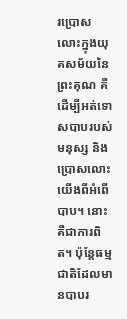រប្រោសលោះក្នុងយុគសម័យនៃព្រះគុណ គឺដើម្បីអត់ទោសបាបរបស់មនុស្ស និងប្រោសលោះយើងពីអំពើបាប។ នោះគឺជាការពិត។ ប៉ុន្តែធម្មជាតិដែលមានបាបរ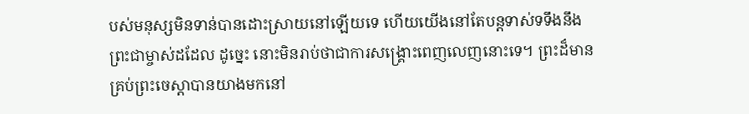បស់មនុស្សមិនទាន់បានដោះស្រាយនៅឡើយទេ ហើយយើងនៅតែបន្តទាស់ទទឹងនឹងព្រះជាម្ចាស់ដដែល ដូច្នេះ នោះមិនរាប់ថាជាការសង្គ្រោះពេញលេញនោះទេ។ ព្រះដ៏មានគ្រប់ព្រះ‌ចេស្តាបានយាងមកនៅ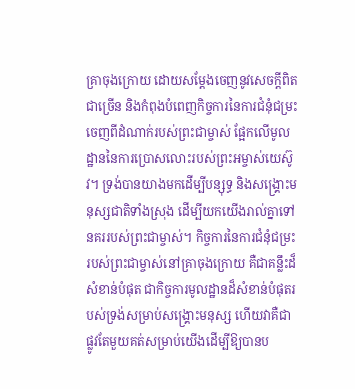គ្រាចុងក្រោយ ដោយសម្តែងចេញនូវសេចក្តីពិតជាច្រើន និងកំពុងបំពេញកិច្ចការនៃការជំនុំជម្រះ ចេញពីដំណាក់របស់ព្រះជាម្ចាស់ ផ្អែកលើមូលដ្ឋាននៃការប្រោសលោះរបស់ព្រះអម្ចាស់យេស៊ូវ។ ទ្រង់បានយាងមកដើម្បីបន្សុទ្ធ និងសង្គ្រោះមនុស្សជាតិទាំងស្រុង ដើម្បីយកយើងរាល់គ្នាទៅនគររបស់ព្រះជាម្ចាស់។ កិច្ចការនៃការជំនុំជម្រះរបស់ព្រះជាម្ចាស់នៅគ្រាចុងក្រោយ គឺជាគន្លឹះដ៏សំខាន់បំផុត ជាកិច្ចការមូលដ្ឋានដ៏សំខាន់បំផុតរបស់ទ្រង់សម្រាប់សង្គ្រោះមនុស្ស ហើយវាគឺជាផ្លូវតែមួយគត់សម្រាប់យើងដើម្បីឱ្យបានប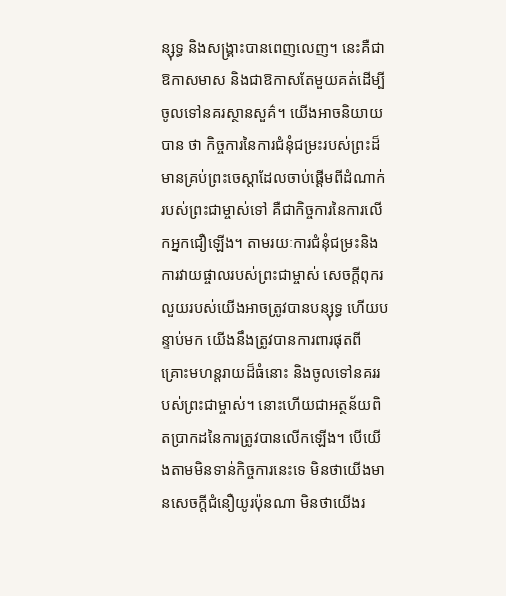ន្សុទ្ធ និងសង្គ្រាះបានពេញលេញ។ នេះគឺជាឱកាសមាស និងជាឱកាសតែមួយគត់ដើម្បីចូលទៅនគរស្ថានសួគ៌។ យើងអាចនិយាយបាន ថា កិច្ចការនៃការជំនុំជម្រះរបស់ព្រះដ៏មានគ្រប់ព្រះ‌ចេស្តាដែលចាប់ផ្ដើមពីដំណាក់របស់ព្រះជាម្ចាស់ទៅ គឺជាកិច្ចការនៃការលើកអ្នកជឿឡើង។ តាមរយៈការជំនុំជម្រះនិងការវាយផ្ចាលរបស់ព្រះជាម្ចាស់ សេចក្តីពុករលួយរបស់យើងអាចត្រូវបានបន្សុទ្ធ ហើយបន្ទាប់មក យើងនឹងត្រូវបានការពារផុតពីគ្រោះមហន្តរាយដ៏ធំនោះ និងចូលទៅនគររបស់ព្រះជាម្ចាស់។ នោះហើយជាអត្ថន័យពិតប្រាកដនៃការត្រូវបានលើកឡើង។ បើយើងតាមមិនទាន់កិច្ចការនេះទេ មិនថាយើងមានសេចក្តីជំនឿយូរប៉ុនណា មិនថាយើងរ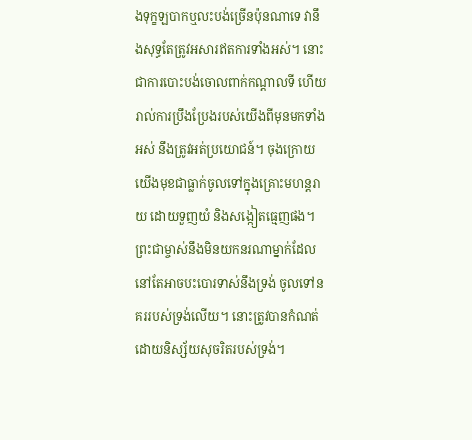ងទុក្ខឡបាកឬលះបង់ច្រើនប៉ុនណាទេ វានឹងសុទ្ធតែត្រូវអសារឥតការទាំងអស់។ នោះជាការបោះបង់ចោលពាក់កណ្តាលទី ហើយរាល់ការប្រឹងប្រែងរបស់យើងពីមុនមកទាំងអស់ នឹងត្រូវអត់ប្រយោជន៍។ ចុងក្រោយ យើងមុខជាធ្លាក់ចូលទៅក្នុងគ្រោះមហន្តរាយ ដោយទួញយំ និងសង្កៀតធ្មេញផង។ ព្រះជាម្ចាស់នឹងមិនយកនរណាម្នាក់ដែលនៅតែអាចបះបោរទាស់នឹងទ្រង់ ចូលទៅនគររបស់ទ្រង់លើយ។ នោះត្រូវបានកំណត់ដោយនិស្ស័យសុចរិតរបស់ទ្រង់។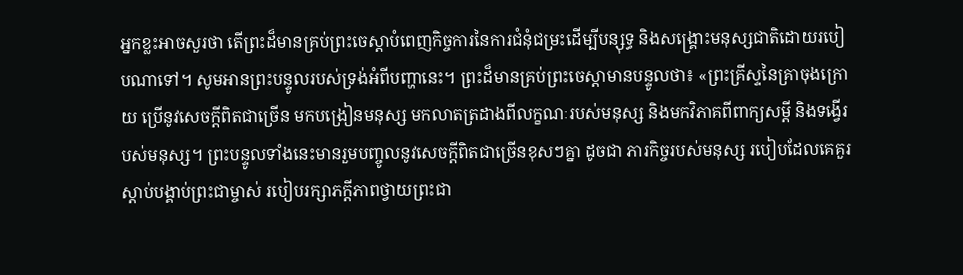អ្នកខ្លះអាចសួរថា តើព្រះដ៏មានគ្រប់ព្រះ‌ចេស្តាបំពេញកិច្ចការនៃការជំនុំជម្រះដើម្បីបន្សុទ្ធ និងសង្គ្រោះមនុស្សជាតិដោយរបៀបណាទៅ។ សូមអានព្រះបន្ទូលរបស់ទ្រង់អំពីបញ្ហានេះ។ ព្រះដ៏មានគ្រប់ព្រះចេស្ដាមានបន្ទូលថា៖ «ព្រះគ្រីស្ទនៃគ្រាចុងក្រោយ ប្រើនូវសេចក្ដីពិតជាច្រើន មកបង្រៀនមនុស្ស មកលាតត្រដាងពីលក្ខណៈរបស់មនុស្ស និងមកវិភាគពីពាក្យសម្ដី និងទង្វើរបស់មនុស្ស។ ព្រះបន្ទូលទាំងនេះមានរួមបញ្ចូលនូវសេចក្ដីពិតជាច្រើនខុសៗគ្នា ដូចជា ភារកិច្ចរបស់មនុស្ស របៀបដែលគេគួរស្ដាប់បង្គាប់ព្រះជាម្ចាស់ របៀបរក្សាភក្ដីភាពថ្វាយព្រះជា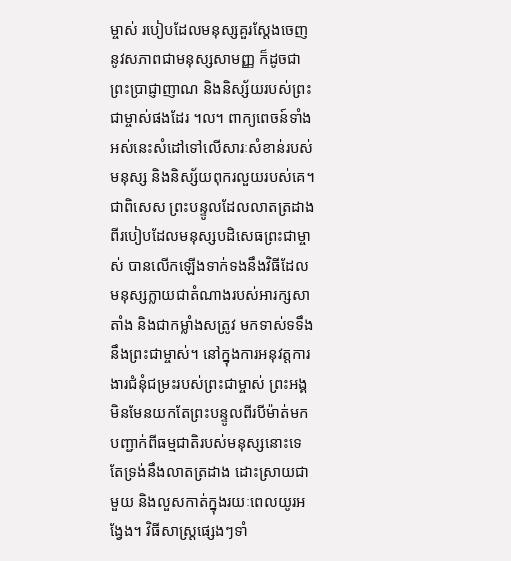ម្ចាស់ របៀបដែលមនុស្សគួរស្ដែងចេញនូវសភាពជាមនុស្សសាមញ្ញ ក៏ដូចជាព្រះប្រាជ្ញាញាណ និងនិស្ស័យរបស់ព្រះជាម្ចាស់ផងដែរ ។ល។ ពាក្យពេចន៍ទាំងអស់នេះសំដៅទៅលើសារៈសំខាន់របស់មនុស្ស និងនិស្ស័យពុករលួយរបស់គេ។ ជាពិសេស ព្រះបន្ទូលដែលលាតត្រដាងពីរបៀបដែលមនុស្សបដិសេធព្រះជាម្ចាស់ បានលើកឡើងទាក់ទងនឹងវិធីដែលមនុស្សក្លាយជាតំណាងរបស់អារក្សសាតាំង និងជាកម្លាំងសត្រូវ មកទាស់ទទឹងនឹងព្រះជាម្ចាស់។ នៅក្នុងការអនុវត្តការងារជំនុំជម្រះរបស់ព្រះជាម្ចាស់ ព្រះអង្គមិនមែនយកតែព្រះបន្ទូលពីរបីម៉ាត់មកបញ្ជាក់ពីធម្មជាតិរបស់មនុស្សនោះទេ តែទ្រង់នឹងលាតត្រដាង ដោះស្រាយជាមួយ និងលួសកាត់ក្នុងរយៈពេលយូរអង្វែង។ វិធីសាស្ដ្រផ្សេងៗទាំ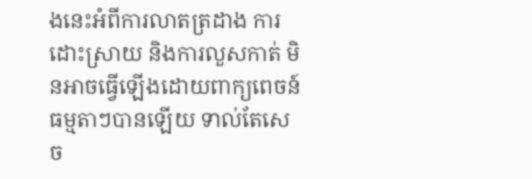ងនេះអំពីការលាតត្រដាង ការដោះស្រាយ និងការលួសកាត់ មិនអាចធ្វើឡើងដោយពាក្យពេចន៍ធម្មតាៗបានឡើយ ទាល់តែសេច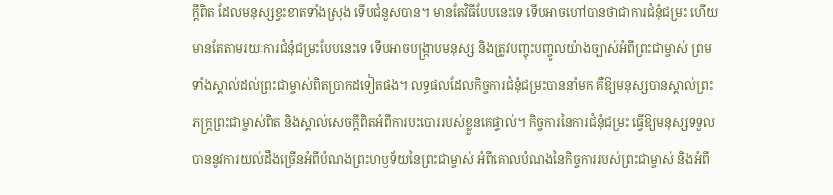ក្ដីពិត ដែលមនុស្សខ្វះខាតទាំងស្រុង ទើបជំនួសបាន។ មានតែវិធីបែបនេះទេ ទើបអាចហៅបានថាជាការជំនុំជម្រះ ហើយមានតែតាមរយៈការជំនុំជម្រះបែបនេះទេ ទើបអាចបង្ក្រាបមនុស្ស និងត្រូវបញ្ចុះបញ្ចូលយ៉ាងច្បាស់អំពីព្រះជាម្ចាស់ ព្រមទាំងស្គាល់ដល់ព្រះជាម្ចាស់ពិតប្រាកដទៀតផង។ លទ្ធផលដែលកិច្ចការជំនុំជម្រះបាននាំមក គឺឱ្យមនុស្សបានស្គាល់ព្រះភក្ដ្រព្រះជាម្ចាស់ពិត និងស្គាល់សេចក្ដីពិតអំពីការបះបោររបស់ខ្លួនគេផ្ទាល់។ កិច្ចការនៃការជំនុំជម្រះ ធ្វើឱ្យមនុស្សទទួលបាននូវការយល់ដឹងច្រើនអំពីបំណងព្រះហឫទ័យនៃព្រះជាម្ចាស់ អំពីគោលបំណងនៃកិច្ចការរបស់ព្រះជាម្ចាស់ និងអំពី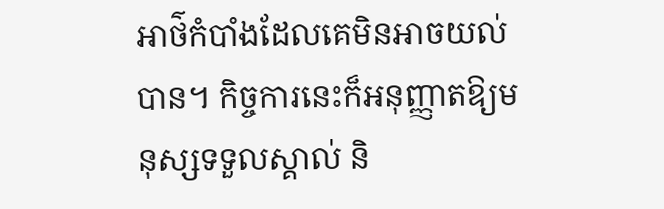អាថ៌កំបាំងដែលគេមិនអាចយល់បាន។ កិច្ចការនេះក៏អនុញ្ញាតឱ្យមនុស្សទទួលស្គាល់ និ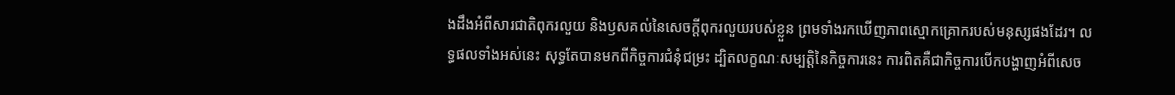ងដឹងអំពីសារជាតិពុករលួយ និងឫសគល់នៃសេចក្ដីពុករលួយរបស់ខ្លួន ព្រមទាំងរកឃើញភាពស្មោកគ្រោករបស់មនុស្សផងដែរ។ លទ្ធផលទាំងអស់នេះ សុទ្ធតែបានមកពីកិច្ចការជំនុំជម្រះ ដ្បិតលក្ខណៈសម្បត្តិនៃកិច្ចការនេះ ការពិតគឺជាកិច្ចការបើកបង្ហាញអំពីសេច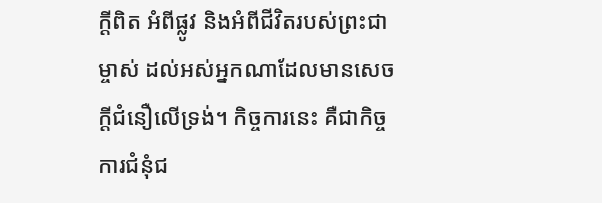ក្ដីពិត អំពីផ្លូវ និងអំពីជីវិតរបស់ព្រះជាម្ចាស់ ដល់អស់អ្នកណាដែលមានសេចក្ដីជំនឿលើទ្រង់។ កិច្ចការនេះ គឺជាកិច្ចការជំនុំជ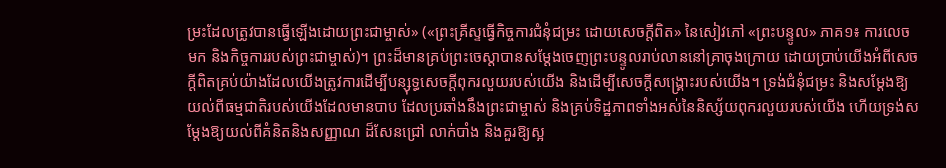ម្រះដែលត្រូវបានធ្វើឡើងដោយព្រះជាម្ចាស់» («ព្រះគ្រីស្ទធ្វើកិច្ចការជំនុំជម្រះ ដោយសេចក្ដីពិត» នៃសៀវភៅ «ព្រះបន្ទូល» ភាគ១៖ ការលេចមក និងកិច្ចការរបស់ព្រះជាម្ចាស់)។ ព្រះដ៏មានគ្រប់ព្រះ‌ចេស្តាបានសម្តែងចេញព្រះបន្ទូលរាប់លាននៅគ្រាចុងក្រោយ ដោយប្រាប់យើងអំពីសេចក្តីពិតគ្រប់យ៉ាងដែលយើងត្រូវការដើម្បីបន្សុទ្ធសេចក្តីពុករលួយរបស់យើង និងដើម្បីសេចក្តីសង្រ្គោះរបស់យើង។ ទ្រង់ជំនុំជម្រះ និងសម្ដែងឱ្យយល់ពីធម្មជាតិរបស់យើងដែលមានបាប ដែលប្រឆាំងនឹងព្រះជាម្ចាស់ និងគ្រប់ទិដ្ឋភាពទាំងអស់នៃនិស្ស័យពុករលួយរបស់យើង ហើយទ្រង់សម្ដែងឱ្យយល់ពីគំនិតនិងសញ្ញាណ ដ៏សែនជ្រៅ លាក់បាំង និងគួរឱ្យស្អ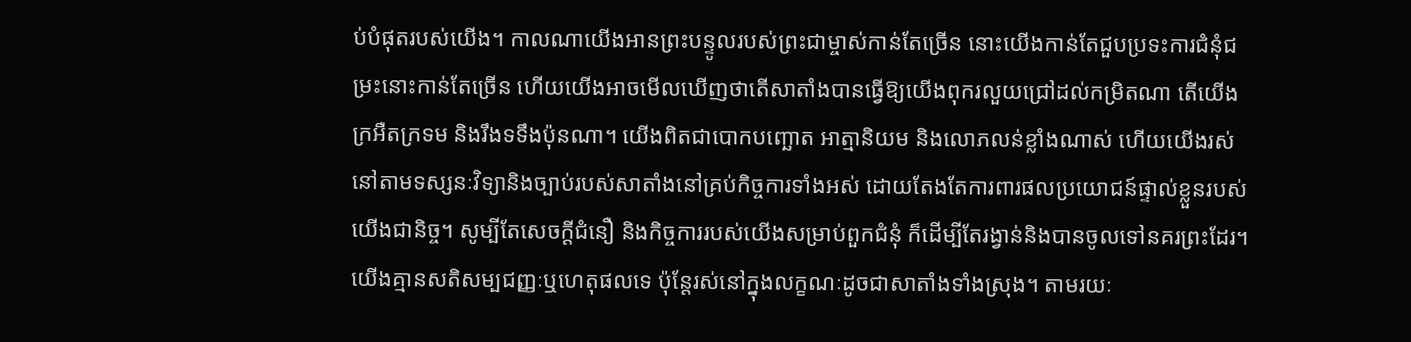ប់បំផុតរបស់យើង។ កាលណាយើងអានព្រះបន្ទូលរបស់ព្រះជាម្ចាស់កាន់តែច្រើន នោះយើងកាន់តែជួបប្រទះការជំនុំជម្រះនោះកាន់តែច្រើន ហើយយើងអាចមើលឃើញថាតើសាតាំងបានធ្វើឱ្យយើងពុករលួយជ្រៅដល់កម្រិតណា តើយើងក្រអឺតក្រទម និងរឹងទទឹងប៉ុនណា។ យើងពិតជាបោកបញ្ឆោត អាត្មានិយម និងលោភលន់ខ្លាំងណាស់ ហើយយើងរស់នៅតាមទស្សនៈវិទ្យានិងច្បាប់របស់សាតាំងនៅគ្រប់កិច្ចការទាំងអស់ ដោយតែងតែការពារផលប្រយោជន៍ផ្ទាល់ខ្លួនរបស់យើងជានិច្ច។ សូម្បីតែសេចក្ដីជំនឿ និងកិច្ចការរបស់យើងសម្រាប់ពួកជំនុំ ក៏ដើម្បីតែរង្វាន់និងបានចូលទៅនគរព្រះដែរ។ យើងគ្មានសតិសម្បជញ្ញៈឬហេតុផលទេ ប៉ុន្តែរស់នៅក្នុងលក្ខណៈដូចជាសាតាំងទាំងស្រុង។ តាមរយៈ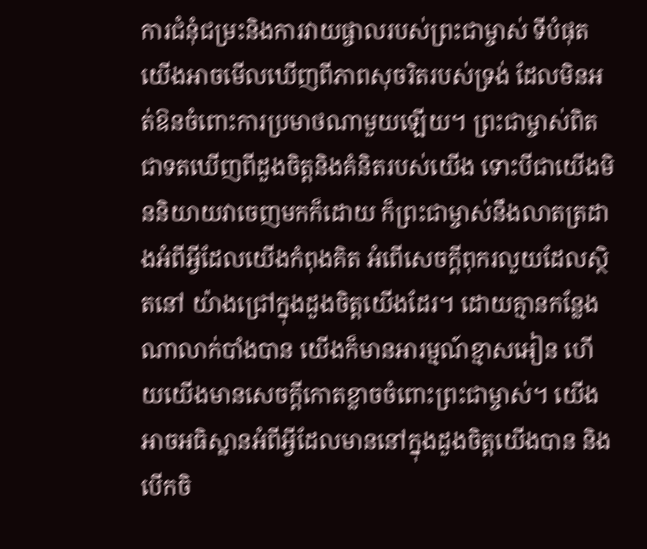ការជំនុំជម្រះនិងការវាយផ្ចាលរបស់ព្រះជាម្ចាស់ ទីបំផុត យើងអាចមើលឃើញពីភាពសុចរិតរបស់ទ្រង់ ដែលមិនអត់ឱនចំពោះការប្រមាថណាមួយឡើយ។ ព្រះជាម្ចាស់ពិតជាទតឃើញពីដួងចិត្តនិងគំនិតរបស់យើង ទោះបីជាយើងមិននិយាយវាចេញមកក៏ដោយ ក៏ព្រះជាម្ចាស់នឹងលាតត្រដាងអំពីអ្វីដែលយើងកំពុងគិត អំពើសេចក្ដីពុករលួយដែលស្ថិតនៅ យ៉ាងជ្រៅក្នុងដួងចិត្តយើងដែរ។ ដោយគ្មានកន្លែងណាលាក់បាំងបាន យើងក៏មានអារម្មណ៍ខ្មាសអៀន ហើយយើងមានសេចក្ដីកោតខ្លាចចំពោះព្រះជាម្ចាស់។ យើងអាចអធិស្ឋានអំពីអ្វីដែលមាននៅក្នុងដួងចិត្តយើងបាន និងបើកចិ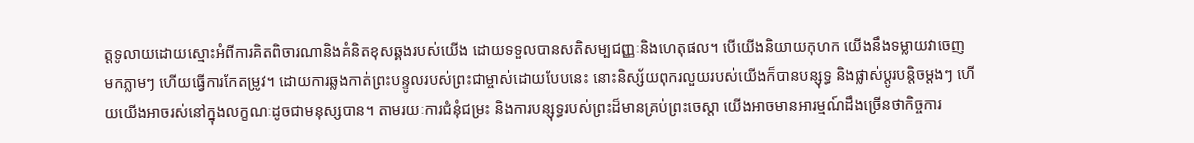ត្តទូលាយដោយស្មោះអំពីការគិតពិចារណានិងគំនិតខុសឆ្គងរបស់យើង ដោយទទួលបានសតិសម្បជញ្ញៈនិងហេតុផល។ បើយើងនិយាយកុហក យើងនឹងទម្លាយវាចេញមកភ្លាមៗ ហើយធ្វើការកែតម្រូវ។ ដោយការឆ្លងកាត់ព្រះបន្ទូលរបស់ព្រះជាម្ចាស់ដោយបែបនេះ នោះនិស្ស័យពុករលួយរបស់យើងក៏បានបន្សុទ្ធ និងផ្លាស់ប្តូរបន្តិចម្តងៗ ហើយយើងអាចរស់នៅក្នុងលក្ខណៈដូចជាមនុស្សបាន។ តាមរយៈការជំនុំជម្រះ និងការបន្សុទ្ធរបស់ព្រះដ៏មានគ្រប់ព្រះ‌ចេស្តា យើងអាចមានអារម្មណ៍ដឹងច្រើនថាកិច្ចការ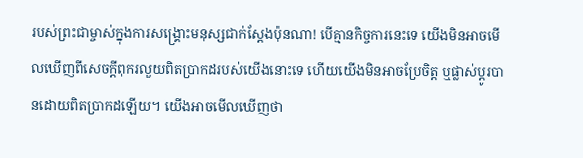របស់ព្រះជាម្ចាស់ក្នុងការសង្គ្រោះមនុស្សជាក់ស្ដែងប៉ុនណា! បើគ្មានកិច្ចការនេះទេ យើងមិនអាចមើលឃើញពីសេចក្តីពុករលួយពិតប្រាកដរបស់យើងនោះទេ ហើយយើងមិនអាចប្រែចិត្ត ឬផ្លាស់ប្ដូរបានដោយពិតប្រាកដឡើយ។ យើងអាចមើលឃើញថា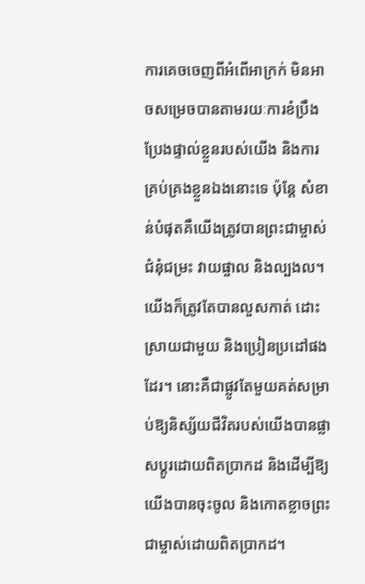ការគេចចេញពីអំពើអាក្រក់ មិនអាចសម្រេចបានតាមរយៈការខំប្រឹងប្រែងផ្ទាល់ខ្លួនរបស់យើង និងការគ្រប់គ្រងខ្លួនឯងនោះទេ ប៉ុន្តែ សំខាន់បំផុតគឺយើងត្រូវបានព្រះជាម្ចាស់ជំនុំជម្រះ វាយផ្ចាល និងល្បងល។ យើងក៏ត្រូវតែបានលួសកាត់ ដោះស្រាយជាមួយ និងប្រៀនប្រដៅផងដែរ។ នោះគឺជាផ្លូវតែមួយគត់សម្រាប់ឱ្យនិស្ស័យជីវិតរបស់យើងបានផ្លាសប្តូរដោយពិតប្រាកដ និងដើម្បីឱ្យយើងបានចុះចូល និងកោតខ្លាចព្រះជាម្ចាស់ដោយពិតប្រាកដ។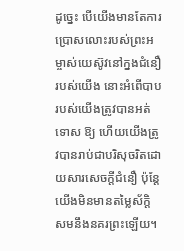ដូច្នេះ បើយើងមានតែការប្រោសលោះរបស់ព្រះអម្ចាស់យេស៊ូវនៅក្នងជំនឿរបស់យើង នោះអំពើបាបរបស់យើងត្រូវបានអត់ទោស ឱ្យ ហើយយើងត្រូវបានរាប់ជាបរិសុចរិតដោយសារសេចក្តីជំនឿ ប៉ុន្តែយើងមិនមានតម្លៃស័ក្តិសមនឹងនគរព្រះឡើយ។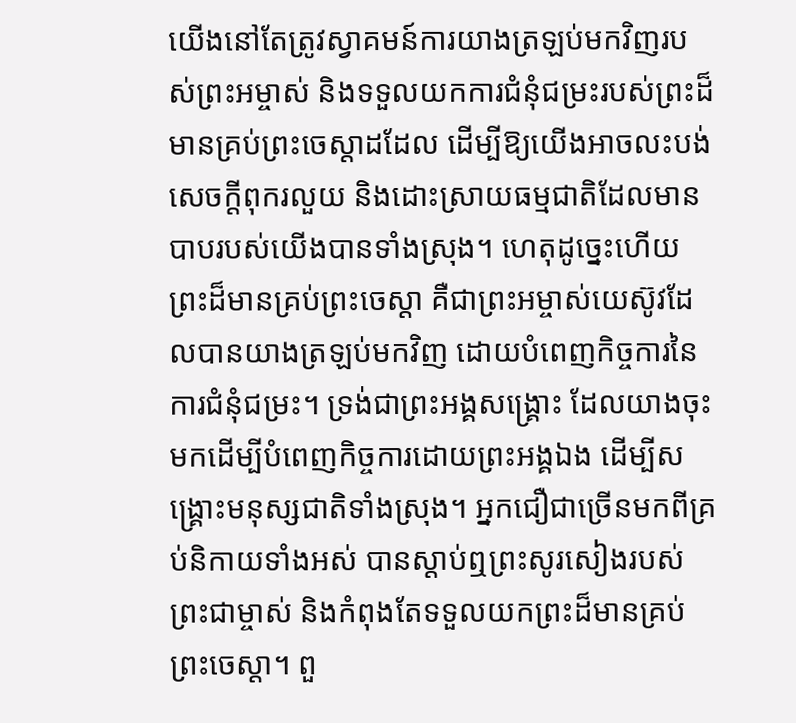យើងនៅតែត្រូវស្វាគមន៍ការយាងត្រឡប់មកវិញរបស់ព្រះអម្ចាស់ និងទទួលយកការជំនុំជម្រះរបស់ព្រះដ៏មានគ្រប់ព្រះចេស្តាដដែល ដើម្បីឱ្យយើងអាចលះបង់សេចក្តីពុករលួយ និងដោះស្រាយធម្មជាតិដែលមានបាបរបស់យើងបានទាំងស្រុង។ ហេតុដូច្នេះហើយ ព្រះដ៏មានគ្រប់ព្រះ‌ចេស្តា គឺជាព្រះអម្ចាស់យេស៊ូវដែលបានយាងត្រឡប់មកវិញ ដោយបំពេញកិច្ចការនៃការជំនុំជម្រះ។ ទ្រង់ជាព្រះអង្គសង្គ្រោះ ដែលយាងចុះមកដើម្បីបំពេញកិច្ចការដោយព្រះអង្គឯង ដើម្បីសង្គ្រោះមនុស្សជាតិទាំងស្រុង។ អ្នកជឿជាច្រើនមកពីគ្រប់និកាយទាំងអស់ បានស្តាប់ឮព្រះសូរសៀងរបស់ព្រះជាម្ចាស់ និងកំពុងតែទទួលយកព្រះដ៏មានគ្រប់ព្រះ‌ចេស្តា។ ពួ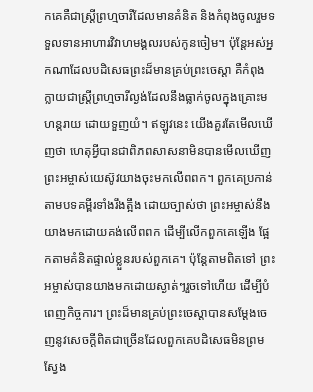កគេគឺជាស្ត្រីព្រហ្មចារីដែលមានគំនិត និងកំពុងចូលរួមទទួលទានអាហារវិវាហមង្គលរបស់កូនចៀម។ ប៉ុន្តែអស់អ្នកណាដែលបដិសេធព្រះដ៏មានគ្រប់ព្រះ‌ចេស្តា គឺកំពុងក្លាយជាស្ត្រីព្រហ្មចារីល្ងង់ដែលនឹងធ្លាក់ចូលក្នុងគ្រោះមហន្តរាយ ដោយទួញយំ។ ឥឡូវនេះ យើងគួរតែមើលឃើញថា ហេតុអ្វីបានជាពិភពសាសនាមិនបានមើលឃើញព្រះអម្ចាស់យេស៊ូវយាងចុះមកលើពពក។ ពួកគេប្រកាន់តាមបទគម្ពីរទាំងរឹងត្អឹង ដោយច្បាស់ថា ព្រះអម្ចាស់នឹងយាងមកដោយគង់លើពពក ដើម្បីលើកពួកគេឡើង ផ្អែកតាមគំនិតផ្ទាល់ខ្លួនរបស់ពួកគេ។ ប៉ុន្តែតាមពិតទៅ ព្រះអម្ចាស់បានយាងមកដោយស្ងាត់ៗរួចទៅហើយ ដើម្បីបំពេញកិច្ចការ។ ព្រះដ៏មានគ្រប់ព្រះ‌ចេស្តាបានសម្ដែងចេញនូវសេចក្ដីពិតជាច្រើនដែលពួកគេបដិសេធមិនព្រមស្វែង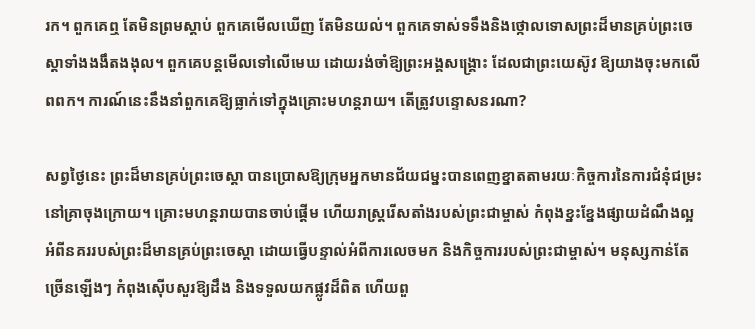រក។ ពួកគេឮ តែមិនព្រមស្តាប់ ពួកគេមើលឃើញ តែមិនយល់។ ពួកគេទាស់ទទឹងនិងថ្កោលទោសព្រះដ៏មានគ្រប់ព្រះ‌ចេស្តាទាំងងងឹតងងុល។ ពួកគេបន្តមើលទៅលើមេឃ ដោយរង់ចាំឱ្យព្រះអង្គសង្គ្រោះ ដែលជាព្រះយេស៊ូវ ឱ្យយាងចុះមកលើពពក។ ការណ៍នេះនឹងនាំពួកគេឱ្យធ្លាក់ទៅក្នុងគ្រោះមហន្តរាយ។ តើត្រូវបន្ទោសនរណា?

សព្វថ្ងៃនេះ ព្រះដ៏មានគ្រប់ព្រះ‌ចេស្តា បានប្រោសឱ្យក្រុមអ្នកមានជ័យជម្នះបានពេញខ្នាតតាមរយៈកិច្ចការនៃការជំនុំជម្រះនៅគ្រាចុងក្រោយ។ គ្រោះមហន្តរាយបានចាប់ផ្តើម ហើយរាស្រ្តរើសតាំងរបស់ព្រះជាម្ចាស់ កំពុងខ្នះខ្នែងផ្សាយដំណឹងល្អអំពីនគររបស់ព្រះដ៏មានគ្រប់ព្រះចេស្តា ដោយធ្វើបន្ទាល់អំពីការលេចមក និងកិច្ចការរបស់ព្រះជាម្ចាស់។ មនុស្សកាន់តែច្រើនឡើងៗ កំពុងស៊ើបសួរឱ្យដឹង និងទទួលយកផ្លូវដ៏ពិត ហើយពួ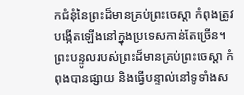កជំនុំនៃព្រះដ៏មានគ្រប់ព្រះចេស្តា កំពុងត្រូវបង្កើតឡើងនៅក្នុងប្រទេសកាន់តែច្រើន។ ព្រះបន្ទូលរបស់ព្រះដ៏មានគ្រប់ព្រះ‌ចេស្តា កំពុងបានផ្សាយ និងធ្វើបន្ទាល់នៅទូទាំងស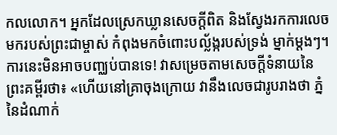កលលោក។ អ្នកដែលស្រេកឃ្លានសេចក្តីពិត និងស្វែងរកការលេចមករបស់ព្រះជាម្ចាស់ កំពុងមកចំពោះបល្ល័ង្ករបស់ទ្រង់ ម្នាក់ម្តងៗ។ ការនេះមិនអាចបញ្ឈប់បានទេ! វាសម្រេចតាមសេចក្តីទំនាយនៃព្រះគម្ពីរថា៖ «ហើយនៅគ្រាចុងក្រោយ វានឹងលេចជារូបរាងថា ភ្នំនៃដំណាក់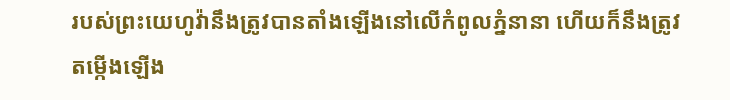របស់ព្រះយេហូវ៉ានឹងត្រូវបានតាំងឡើងនៅលើកំពូលភ្នំនានា ហើយក៏នឹងត្រូវតម្កើងឡើង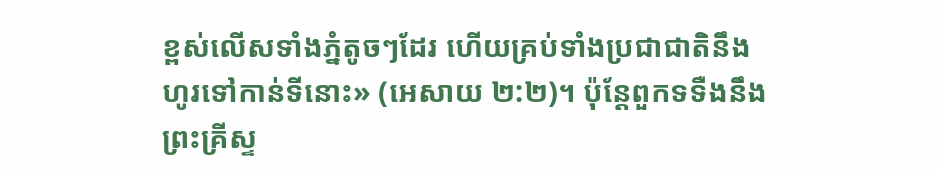ខ្ពស់លើសទាំងភ្នំតូចៗដែរ ហើយគ្រប់ទាំងប្រជាជាតិនឹងហូរទៅកាន់ទីនោះ» (អេសាយ ២:២)។ ប៉ុន្តែពួកទទឺងនឹងព្រះគ្រីស្ទ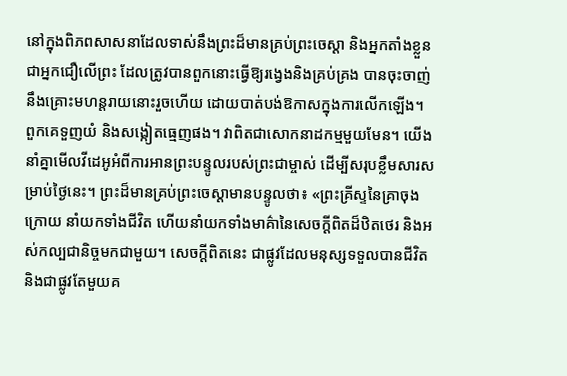នៅក្នុងពិភពសាសនាដែលទាស់នឹងព្រះដ៏មានគ្រប់ព្រះ‌ចេស្តា និងអ្នកតាំងខ្លួនជាអ្នកជឿលើព្រះ ដែលត្រូវបានពួកនោះធ្វើឱ្យរង្វេងនិងគ្រប់គ្រង បានចុះចាញ់នឹងគ្រោះមហន្តរាយនោះរួចហើយ ដោយបាត់បង់ឱកាសក្នុងការលើកឡើង។ ពួកគេទួញយំ និងសង្កៀតធ្មេញផង។ វាពិតជាសោកនាដកម្មមួយមែន។ យើងនាំគ្នាមើលវីដេអូអំពីការអានព្រះបន្ទូលរបស់ព្រះជាម្ចាស់ ដើម្បីសរុបខ្លឹមសារសម្រាប់ថ្ងៃនេះ។ ព្រះដ៏មានគ្រប់ព្រះចេស្ដាមានបន្ទូលថា៖ «ព្រះគ្រីស្ទនៃគ្រាចុងក្រោយ នាំយកទាំងជីវិត ហើយនាំយកទាំងមាគ៌ានៃសេចក្ដីពិតដ៏ឋិតថេរ និងអស់កល្បជានិច្ចមកជាមួយ។ សេចក្ដីពិតនេះ ជាផ្លូវដែលមនុស្សទទួលបានជីវិត និងជាផ្លូវតែមួយគ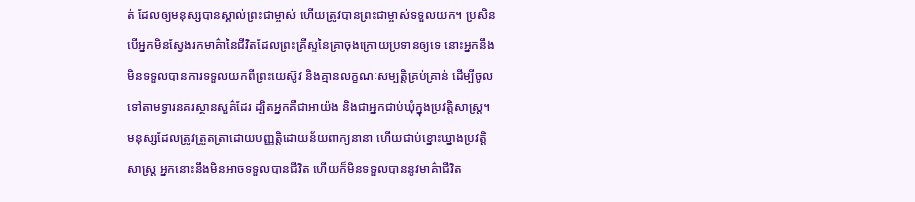ត់ ដែលឲ្យមនុស្សបានស្គាល់ព្រះជាម្ចាស់ ហើយត្រូវបានព្រះជាម្ចាស់ទទួលយក។ ប្រសិនបើអ្នកមិនស្វែងរកមាគ៌ានៃជីវិតដែលព្រះគ្រីស្ទនៃគ្រាចុងក្រោយប្រទានឲ្យទេ នោះអ្នកនឹងមិនទទួលបានការទទួលយកពីព្រះយេស៊ូវ និងគ្មានលក្ខណៈសម្បត្តិគ្រប់គ្រាន់ ដើម្បីចូលទៅតាមទ្វារនគរស្ថានសួគ៌ដែរ ដ្បិតអ្នកគឺជាអាយ៉ង និងជាអ្នកជាប់ឃុំក្នុងប្រវត្តិសាស្ត្រ។ មនុស្សដែលត្រូវត្រួតត្រាដោយបញ្ញត្តិដោយន័យពាក្យនានា ហើយជាប់ខ្នោះឃ្នាងប្រវត្តិសាស្ត្រ អ្នកនោះនឹងមិនអាចទទួលបានជីវិត ហើយក៏មិនទទួលបាននូវមាគ៌ាជីវិត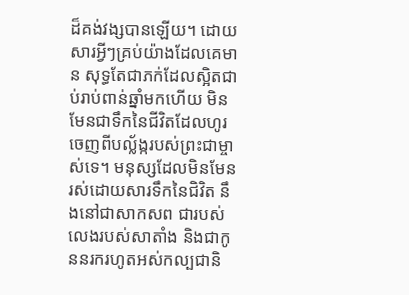ដ៏គង់វង្សបានឡើយ។ ដោយសារអ្វីៗគ្រប់យ៉ាងដែលគេមាន សុទ្ធតែជាភក់ដែលស្អិតជាប់រាប់ពាន់ឆ្នាំមកហើយ មិនមែនជាទឹកនៃជីវិតដែលហូរចេញពីបល្ល័ង្ករបស់ព្រះជាម្ចាស់ទេ។ មនុស្សដែលមិនមែនរស់ដោយសារទឹកនៃជិវិត នឹងនៅជាសាកសព ជារបស់លេងរបស់សាតាំង និងជាកូននរករហូតអស់កល្បជានិ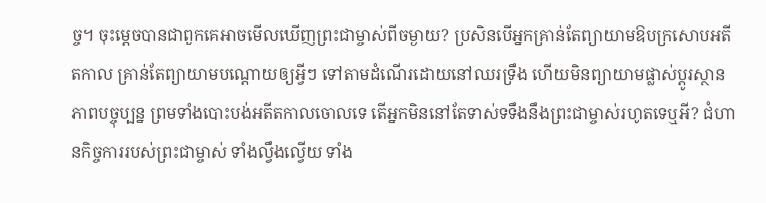ច្ច។ ចុះម្ដេចបានជាពួកគេអាចមើលឃើញព្រះជាម្ចាស់ពីចម្ងាយ? ប្រសិនបើអ្នកគ្រាន់តែព្យាយាមឱបក្រសោបអតីតកាល គ្រាន់តែព្យាយាមបណ្ដោយឲ្យអ្វីៗ ទៅតាមដំណើរដោយនៅឈរទ្រឹង ហើយមិនព្យាយាមផ្លាស់ប្ដូរស្ថានភាពបច្ចុប្បន្ន ព្រមទាំងបោះបង់អតីតកាលចោលទេ តើអ្នកមិននៅតែទាស់ទទឹងនឹងព្រះជាម្ចាស់រហូតទេឬអី? ជំហានកិច្ចការរបស់ព្រះជាម្ចាស់ ទាំងល្វឹងល្វើយ ទាំង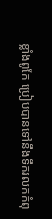ខ្លាំងពូកែ ប្រៀបបានទៅនឹងទឹករលកកំពុ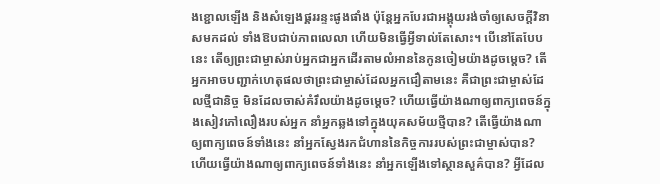ងខ្ជោលឡើង និងសំឡេងផ្គររន្ទះផូងផាំង ប៉ុន្តែអ្នកបែរជាអង្គុយរង់ចាំឲ្យសេចក្ដីវិនាសមកដល់ ទាំងឱបជាប់ភាពលេលា ហើយមិនធ្វើអ្វីទាល់តែសោះ។ បើនៅតែបែបនេះ តើឲ្យព្រះជាម្ចាស់រាប់អ្នកជាអ្នកដើរតាមលំអាននៃកូនចៀមយ៉ាងដូចម្ដេច? តើអ្នកអាចបញ្ជាក់ហេតុផលថាព្រះជាម្ចាស់ដែលអ្នកជឿតាមនេះ គឺជាព្រះជាម្ចាស់ដែលថ្មីជានិច្ច មិនដែលចាស់គំរឹលយ៉ាងដូចម្ដេច? ហើយធ្វើយ៉ាងណាឲ្យពាក្យពេចន៍ក្នុងសៀវភៅលឿងរបស់អ្នក នាំអ្នកឆ្លងទៅក្នុងយុគសម័យថ្មីបាន? តើធ្វើយ៉ាងណាឲ្យពាក្យពេចន៍ទាំងនេះ នាំអ្នកស្វែងរកជំហាននៃកិច្ចការរបស់ព្រះជាម្ចាស់បាន? ហើយធ្វើយ៉ាងណាឲ្យពាក្យពេចន៍ទាំងនេះ នាំអ្នកឡើងទៅស្ថានសួគ៌បាន? អ្វីដែល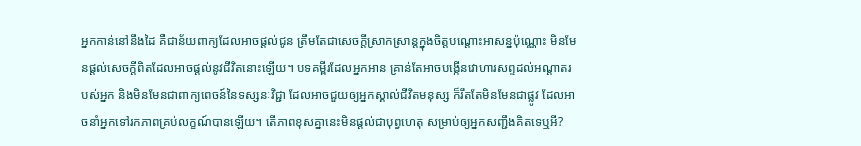អ្នកកាន់នៅនឹងដៃ គឺជាន័យពាក្យដែលអាចផ្ដល់ជូន ត្រឹមតែជាសេចក្ដីស្រាកស្រាន្តក្នុងចិត្តបណ្ដោះអាសន្នប៉ុណ្ណោះ មិនមែនផ្ដល់សេចក្ដីពិតដែលអាចផ្ដល់នូវជីវិតនោះឡើយ។ បទគម្ពីរដែលអ្នកអាន គ្រាន់តែអាចបង្កើនវោហារសព្ទដល់អណ្ដាតរបស់អ្នក និងមិនមែនជាពាក្យពេចន៍នៃទស្សនៈវិជ្ជា ដែលអាចជួយឲ្យអ្នកស្គាល់ជីវិតមនុស្ស ក៏រឹតតែមិនមែនជាផ្លូវ ដែលអាចនាំអ្នកទៅរកភាពគ្រប់លក្ខណ៍បានឡើយ។ តើភាពខុសគ្នានេះមិនផ្ដល់ជាបុព្វហេតុ សម្រាប់ឲ្យអ្នកសញ្ជឹងគិតទេឬអី?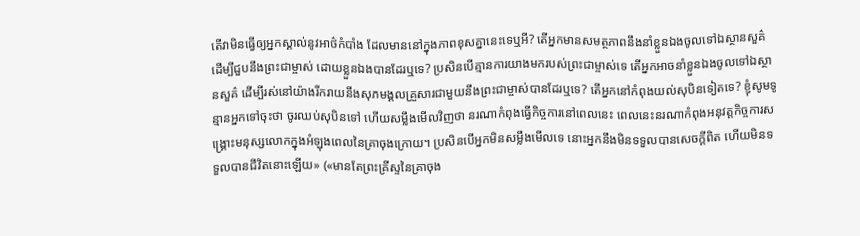តើវាមិនធ្វើឲ្យអ្នកស្គាល់នូវអាថ៌កំបាំង ដែលមាននៅក្នុងភាពខុសគ្នានេះទេឬអី? តើអ្នកមានសមត្ថភាពនឹងនាំខ្លួនឯងចូលទៅឯស្ថានសួគ៌ ដើម្បីជួបនឹងព្រះជាម្ចាស់ ដោយខ្លួនឯងបានដែរឬទេ? ប្រសិនបើគ្មានការយាងមករបស់ព្រះជាម្ចាស់ទេ តើអ្នកអាចនាំខ្លួនឯងចូលទៅឯស្ថានសួគ៌ ដើម្បីរស់នៅយ៉ាងរីករាយនឹងសុភមង្គលគ្រួសារជាមួយនឹងព្រះជាម្ចាស់បានដែរឬទេ? តើអ្នកនៅកំពុងយល់សុបិនទៀតទេ? ខ្ញុំសូមទូន្មានអ្នកទៅចុះថា ចូរឈប់សុបិនទៅ ហើយសម្លឹងមើលវិញថា នរណាកំពុងធ្វើកិច្ចការនៅពេលនេះ ពេលនេះនរណាកំពុងអនុវត្តកិច្ចការសង្គ្រោះមនុស្សលោកក្នុងអំឡុងពេលនៃគ្រាចុងក្រោយ។ ប្រសិនបើអ្នកមិនសម្លឹងមើលទេ នោះអ្នកនឹងមិនទទួលបានសេចក្ដីពិត ហើយមិនទទួលបានជីវិតនោះឡើយ» («មានតែព្រះគ្រីស្ទនៃគ្រាចុង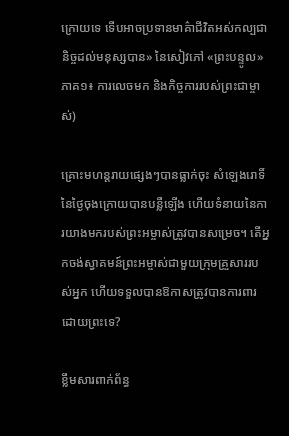ក្រោយទេ ទើបអាចប្រទានមាគ៌ាជីវិតអស់កល្បជានិច្ចដល់មនុស្សបាន» នៃសៀវភៅ «ព្រះបន្ទូល» ភាគ១៖ ការលេចមក និងកិច្ចការរបស់ព្រះជាម្ចាស់)

គ្រោះមហន្តរាយផ្សេងៗបានធ្លាក់ចុះ សំឡេងរោទិ៍នៃថ្ងៃចុងក្រោយបានបន្លឺឡើង ហើយទំនាយនៃការយាងមករបស់ព្រះអម្ចាស់ត្រូវបានសម្រេច។ តើអ្នកចង់ស្វាគមន៍ព្រះអម្ចាស់ជាមួយក្រុមគ្រួសាររបស់អ្នក ហើយទទួលបានឱកាសត្រូវបានការពារដោយព្រះទេ?

ខ្លឹមសារពាក់ព័ន្ធ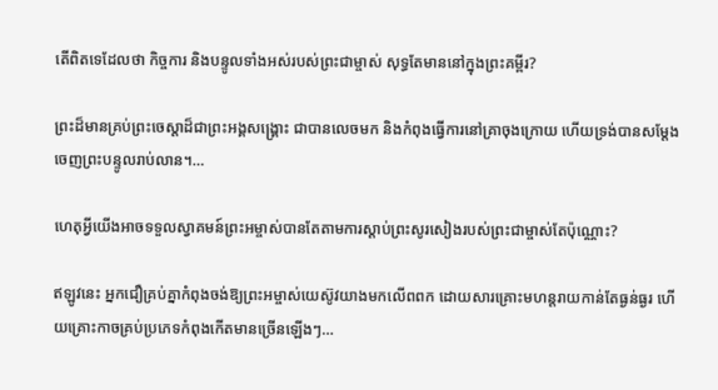តើពិតទេដែលថា កិច្ចការ និងបន្ទូលទាំងអស់របស់ព្រះជាម្ចាស់ សុទ្ធតែមាននៅក្នុងព្រះគម្ពីរ?

ព្រះដ៏មានគ្រប់ព្រះចេស្ដាដ៏ជាព្រះអង្គសង្គ្រោះ ជាបានលេចមក និងកំពុងធ្វើការនៅគ្រាចុងក្រោយ ហើយទ្រង់បានសម្ដែងចេញព្រះបន្ទូលរាប់លាន។...

ហេតុអ្វីយើងអាចទទួលស្វាគមន៍ព្រះអម្ចាស់បានតែតាមការស្តាប់ព្រះសូរសៀងរបស់ព្រះជាម្ចាស់តែប៉ុណ្ណោះ?

ឥឡូវនេះ អ្នកជឿគ្រប់គ្នាកំពុងចង់ឱ្យព្រះអម្ចាស់យេស៊ូវយាងមកលើពពក ដោយសារគ្រោះមហន្តរាយកាន់តែធ្ងន់ធ្ងរ ហើយគ្រោះកាចគ្រប់ប្រភេទកំពុងកើតមានច្រើនឡើងៗ...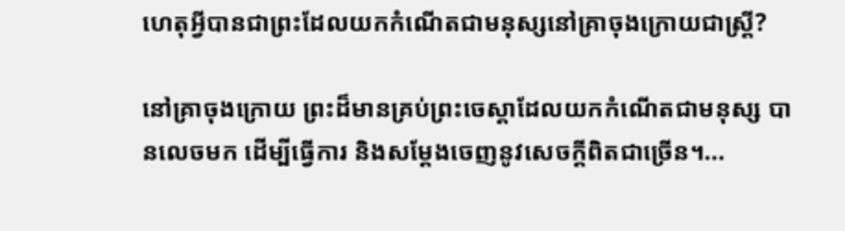ហេតុអ្វីបានជាព្រះដែលយកកំណើតជាមនុស្សនៅគ្រាចុងក្រោយជាស្ត្រី?

នៅគ្រាចុងក្រោយ ព្រះដ៏មានគ្រប់ព្រះចេស្ដាដែលយកកំណើតជាមនុស្ស បានលេចមក ដើម្បីធ្វើការ និងសម្ដែងចេញនូវសេចក្តីពិតជាច្រើន។...